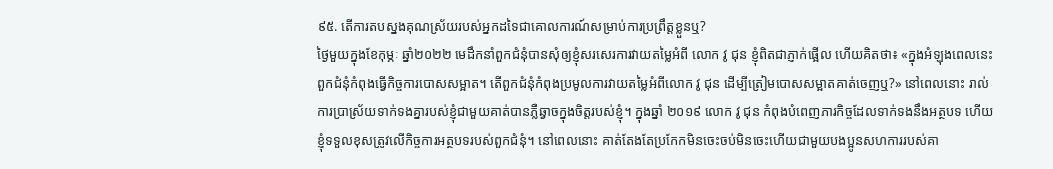៩៥. តើការតបស្នងគុណស្រ័យរបស់អ្នកដទៃជាគោលការណ៍សម្រាប់ការប្រព្រឹត្តខ្លួនឬ?
ថ្ងៃមួយក្នុងខែកុម្ភៈ ឆ្នាំ២០២២ មេដឹកនាំពួកជំនុំបានសុំឲ្យខ្ញុំសរសេរការវាយតម្លៃអំពី លោក វូ ជុន ខ្ញុំពិតជាភ្ញាក់ផ្អើល ហើយគិតថា៖ «ក្នុងអំឡុងពេលនេះ ពួកជំនុំកំពុងធ្វើកិច្ចការបោសសម្អាត។ តើពួកជំនុំកំពុងប្រមូលការវាយតម្លៃអំពីលោក វូ ជុន ដើម្បីត្រៀមបោសសម្អាតគាត់ចេញឬ?» នៅពេលនោះ រាល់ការប្រាស្រ័យទាក់ទងគ្នារបស់ខ្ញុំជាមួយគាត់បានភ្លឺឆ្វាចក្នុងចិត្តរបស់ខ្ញុំ។ ក្នុងឆ្នាំ ២០១៩ លោក វូ ជុន កំពុងបំពេញភារកិច្ចដែលទាក់ទងនឹងអត្ថបទ ហើយខ្ញុំទទួលខុសត្រូវលើកិច្ចការអត្ថបទរបស់ពួកជំនុំ។ នៅពេលនោះ គាត់តែងតែប្រកែកមិនចេះចប់មិនចេះហើយជាមួយបងប្អូនសហការរបស់គា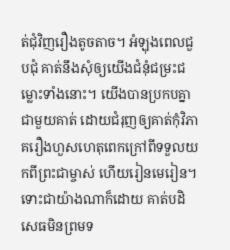ត់ជុំវិញរឿងតូចតាច។ អំឡុងពេលជួបជុំ គាត់នឹងសុំឲ្យយើងជំនុំជម្រះជម្លោះទាំងនោះ។ យើងបានប្រកបគ្នាជាមួយគាត់ ដោយជំរុញឲ្យគាត់កុំវិភាគរឿងហួសហេតុពេកក្រៅពីទទួលយកពីព្រះជាម្ចាស់ ហើយរៀនមេរៀន។ ទោះជាយ៉ាងណាក៏ដោយ គាត់បដិសេធមិនព្រមទ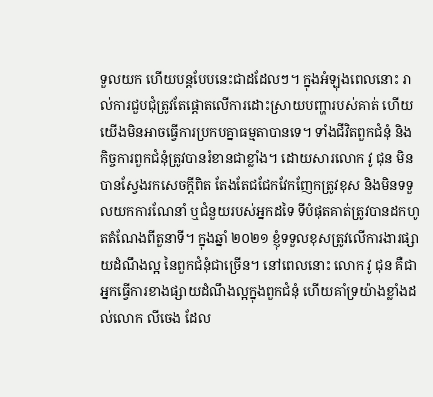ទួលយក ហើយបន្តបែបនេះជាដដែលៗ។ ក្នុងអំឡុងពេលនោះ រាល់ការជួបជុំត្រូវតែផ្តោតលើការដោះស្រាយបញ្ហារបស់គាត់ ហើយយើងមិនអាចធ្វើការប្រកបគ្នាធម្មតាបានទេ។ ទាំងជីវិតពួកជំនុំ និងកិច្ចការពួកជំនុំត្រូវបានរំខានជាខ្លាំង។ ដោយសារលោក វូ ជុន មិនបានស្វែងរកសេចក្តីពិត តែងតែជជែកវែកញែកត្រូវខុស និងមិនទទួលយកការណែនាំ ឬជំនួយរបស់អ្នកដទៃ ទីបំផុតគាត់ត្រូវបានដកហូតតំណែងពីតួនាទី។ ក្នុងឆ្នាំ ២០២១ ខ្ញុំទទួលខុសត្រូវលើការងារផ្សាយដំណឹងល្អ នៃពួកជំនុំជាច្រើន។ នៅពេលនោះ លោក វូ ជុន គឺជាអ្នកធ្វើការខាងផ្សាយដំណឹងល្អក្នុងពួកជំនុំ ហើយគាំទ្រយ៉ាងខ្លាំងដល់លោក លីចេង ដែល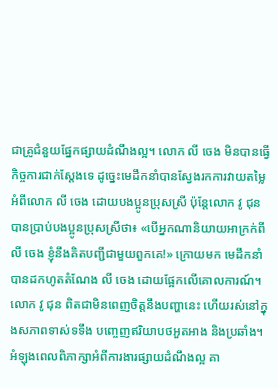ជាគ្រូជំនួយផ្នែកផ្សាយដំណឹងល្អ។ លោក លី ចេង មិនបានធ្វើកិច្ចការជាក់ស្តែងទេ ដូច្នេះមេដឹកនាំបានស្វែងរកការវាយតម្លៃអំពីលោក លី ចេង ដោយបងប្អូនប្រុសស្រី ប៉ុន្តែលោក វូ ជុន បានប្រាប់បងប្អូនប្រុសស្រីថា៖ «បើអ្នកណានិយាយអាក្រក់ពី លី ចេង ខ្ញុំនឹងគិតបញ្ជីជាមួយពួកគេ!» ក្រោយមក មេដឹកនាំបានដកហូតតំណែង លី ចេង ដោយផ្អែកលើគោលការណ៍។ លោក វូ ជុន ពិតជាមិនពេញចិត្តនឹងបញ្ហានេះ ហើយរស់នៅក្នុងសភាពទាស់ទទឹង បញ្ចេញឥរិយាបថអួតអាង និងប្រឆាំង។ អំឡុងពេលពិភាក្សាអំពីការងារផ្សាយដំណឹងល្អ គា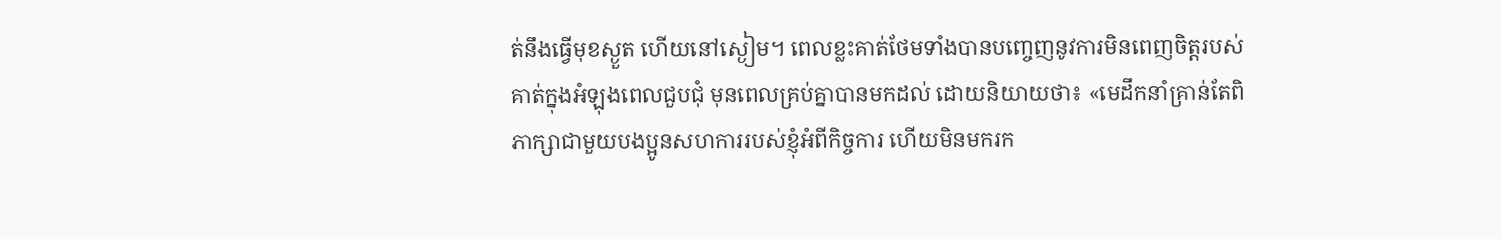ត់នឹងធ្វើមុខស្ងួត ហើយនៅស្ងៀម។ ពេលខ្លះគាត់ថែមទាំងបានបញ្ចេញនូវការមិនពេញចិត្តរបស់គាត់ក្នុងអំឡុងពេលជួបជុំ មុនពេលគ្រប់គ្នាបានមកដល់ ដោយនិយាយថា៖ «មេដឹកនាំគ្រាន់តែពិភាក្សាជាមួយបងប្អូនសហការរបស់ខ្ញុំអំពីកិច្ចការ ហើយមិនមករក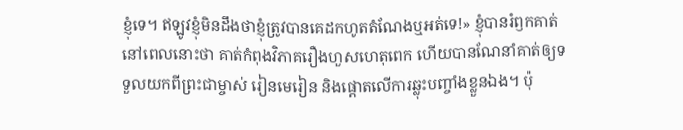ខ្ញុំទេ។ ឥឡូវខ្ញុំមិនដឹងថាខ្ញុំត្រូវបានគេដកហូតតំណែងឬអត់ទេ!» ខ្ញុំបានរំឭកគាត់នៅពេលនោះថា គាត់កំពុងវិភាគរឿងហួសហេតុពេក ហើយបានណែនាំគាត់ឲ្យទទួលយកពីព្រះជាម្ចាស់ រៀនមេរៀន និងផ្តោតលើការឆ្លុះបញ្ចាំងខ្លួនឯង។ ប៉ុ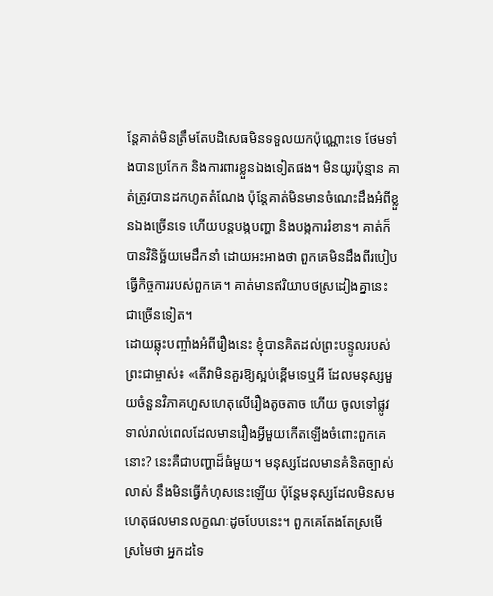ន្តែគាត់មិនត្រឹមតែបដិសេធមិនទទួលយកប៉ុណ្ណោះទេ ថែមទាំងបានប្រកែក និងការពារខ្លួនឯងទៀតផង។ មិនយូរប៉ុន្មាន គាត់ត្រូវបានដកហូតតំណែង ប៉ុន្តែគាត់មិនមានចំណេះដឹងអំពីខ្លួនឯងច្រើនទេ ហើយបន្តបង្កបញ្ហា និងបង្កការរំខាន។ គាត់ក៏បានវិនិច្ឆ័យមេដឹកនាំ ដោយអះអាងថា ពួកគេមិនដឹងពីរបៀបធ្វើកិច្ចការរបស់ពួកគេ។ គាត់មានឥរិយាបថស្រដៀងគ្នានេះជាច្រើនទៀត។
ដោយឆ្លុះបញ្ចាំងអំពីរឿងនេះ ខ្ញុំបានគិតដល់ព្រះបន្ទូលរបស់ព្រះជាម្ចាស់៖ «តើវាមិនគួរឱ្យស្អប់ខ្ពើមទេឬអី ដែលមនុស្សមួយចំនួនវិភាគហួសហេតុលើរឿងតូចតាច ហើយ ចូលទៅផ្លូវទាល់រាល់ពេលដែលមានរឿងអ្វីមួយកើតឡើងចំពោះពួកគេនោះ? នេះគឺជាបញ្ហាដ៏ធំមួយ។ មនុស្សដែលមានគំនិតច្បាស់លាស់ នឹងមិនធ្វើកំហុសនេះឡើយ ប៉ុន្តែមនុស្សដែលមិនសមហេតុផលមានលក្ខណៈដូចបែបនេះ។ ពួកគេតែងតែស្រមើស្រមៃថា អ្នកដទៃ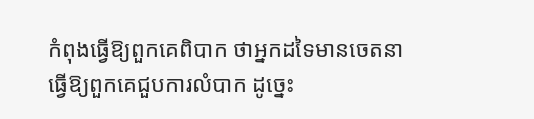កំពុងធ្វើឱ្យពួកគេពិបាក ថាអ្នកដទៃមានចេតនាធ្វើឱ្យពួកគេជួបការលំបាក ដូច្នេះ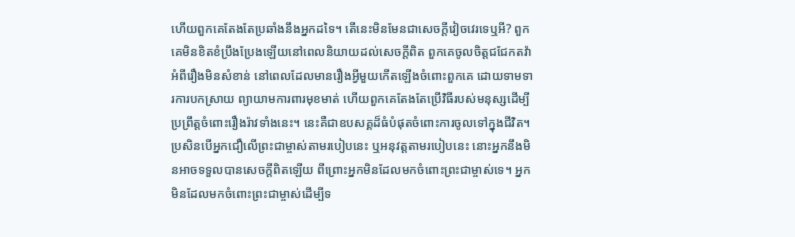ហើយពួកគេតែងតែប្រឆាំងនឹងអ្នកដទៃ។ តើនេះមិនមែនជាសេចក្ដីវៀចវេរទេឬអី? ពួកគេមិនខិតខំប្រឹងប្រែងឡើយនៅពេលនិយាយដល់សេចក្ដីពិត ពួកគេចូលចិត្តជជែកតវ៉ាអំពីរឿងមិនសំខាន់ នៅពេលដែលមានរឿងអ្វីមួយកើតឡើងចំពោះពួកគេ ដោយទាមទារការបកស្រាយ ព្យាយាមការពារមុខមាត់ ហើយពួកគេតែងតែប្រើវិធីរបស់មនុស្សដើម្បីប្រព្រឹត្តចំពោះរឿងរ៉ាវទាំងនេះ។ នេះគឺជាឧបសគ្គដ៏ធំបំផុតចំពោះការចូលទៅក្នុងជីវិត។ ប្រសិនបើអ្នកជឿលើព្រះជាម្ចាស់តាមរបៀបនេះ ឬអនុវត្តតាមរបៀបនេះ នោះអ្នកនឹងមិនអាចទទួលបានសេចក្ដីពិតឡើយ ពីព្រោះអ្នកមិនដែលមកចំពោះព្រះជាម្ចាស់ទេ។ អ្នកមិនដែលមកចំពោះព្រះជាម្ចាស់ដើម្បីទ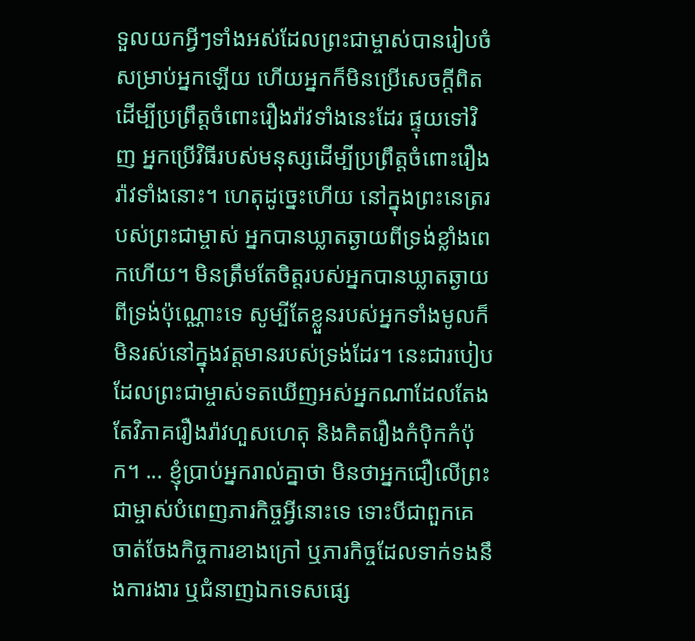ទួលយកអ្វីៗទាំងអស់ដែលព្រះជាម្ចាស់បានរៀបចំសម្រាប់អ្នកឡើយ ហើយអ្នកក៏មិនប្រើសេចក្ដីពិតដើម្បីប្រព្រឹត្តចំពោះរឿងរ៉ាវទាំងនេះដែរ ផ្ទុយទៅវិញ អ្នកប្រើវិធីរបស់មនុស្សដើម្បីប្រព្រឹត្តចំពោះរឿងរ៉ាវទាំងនោះ។ ហេតុដូច្នេះហើយ នៅក្នុងព្រះនេត្ររបស់ព្រះជាម្ចាស់ អ្នកបានឃ្លាតឆ្ងាយពីទ្រង់ខ្លាំងពេកហើយ។ មិនត្រឹមតែចិត្តរបស់អ្នកបានឃ្លាតឆ្ងាយពីទ្រង់ប៉ុណ្ណោះទេ សូម្បីតែខ្លួនរបស់អ្នកទាំងមូលក៏មិនរស់នៅក្នុងវត្តមានរបស់ទ្រង់ដែរ។ នេះជារបៀបដែលព្រះជាម្ចាស់ទតឃើញអស់អ្នកណាដែលតែងតែវិភាគរឿងរ៉ាវហួសហេតុ និងគិតរឿងកំប៉ិកកំប៉ុក។ ... ខ្ញុំប្រាប់អ្នករាល់គ្នាថា មិនថាអ្នកជឿលើព្រះជាម្ចាស់បំពេញភារកិច្ចអ្វីនោះទេ ទោះបីជាពួកគេចាត់ចែងកិច្ចការខាងក្រៅ ឬភារកិច្ចដែលទាក់ទងនឹងការងារ ឬជំនាញឯកទេសផ្សេ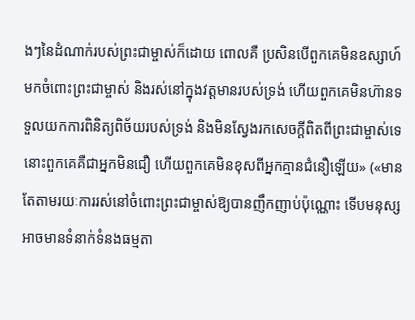ងៗនៃដំណាក់របស់ព្រះជាម្ចាស់ក៏ដោយ ពោលគឺ ប្រសិនបើពួកគេមិនឧស្សាហ៍មកចំពោះព្រះជាម្ចាស់ និងរស់នៅក្នុងវត្តមានរបស់ទ្រង់ ហើយពួកគេមិនហ៊ានទទួលយកការពិនិត្យពិច័យរបស់ទ្រង់ និងមិនស្វែងរកសេចក្ដីពិតពីព្រះជាម្ចាស់ទេ នោះពួកគេគឺជាអ្នកមិនជឿ ហើយពួកគេមិនខុសពីអ្នកគ្មានជំនឿឡើយ» («មានតែតាមរយៈការរស់នៅចំពោះព្រះជាម្ចាស់ឱ្យបានញឹកញាប់ប៉ុណ្ណោះ ទើបមនុស្សអាចមានទំនាក់ទំនងធម្មតា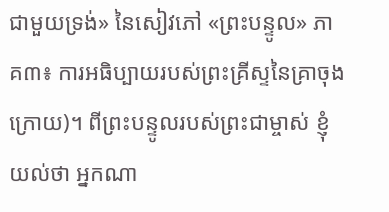ជាមួយទ្រង់» នៃសៀវភៅ «ព្រះបន្ទូល» ភាគ៣៖ ការអធិប្បាយរបស់ព្រះគ្រីស្ទនៃគ្រាចុងក្រោយ)។ ពីព្រះបន្ទូលរបស់ព្រះជាម្ចាស់ ខ្ញុំយល់ថា អ្នកណា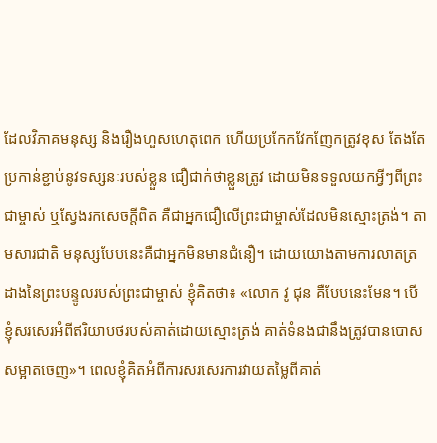ដែលវិភាគមនុស្ស និងរឿងហួសហេតុពេក ហើយប្រកែកវែកញែកត្រូវខុស តែងតែប្រកាន់ខ្ជាប់នូវទស្សនៈរបស់ខ្លួន ជឿជាក់ថាខ្លួនត្រូវ ដោយមិនទទួលយកអ្វីៗពីព្រះជាម្ចាស់ ឬស្វែងរកសេចក្តីពិត គឺជាអ្នកជឿលើព្រះជាម្ចាស់ដែលមិនស្មោះត្រង់។ តាមសារជាតិ មនុស្សបែបនេះគឺជាអ្នកមិនមានជំនឿ។ ដោយយោងតាមការលាតត្រដាងនៃព្រះបន្ទូលរបស់ព្រះជាម្ចាស់ ខ្ញុំគិតថា៖ «លោក វូ ជុន គឺបែបនេះមែន។ បើខ្ញុំសរសេរអំពីឥរិយាបថរបស់គាត់ដោយស្មោះត្រង់ គាត់ទំនងជានឹងត្រូវបានបោសសម្អាតចេញ»។ ពេលខ្ញុំគិតអំពីការសរសេរការវាយតម្លៃពីគាត់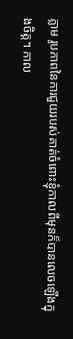ភ្លាម រូបភាពនៃការជួយរបស់គាត់ចំពោះខ្ញុំកាលពីមុនក៏បានលេចឡើងក្នុងចិត្ត។ កាល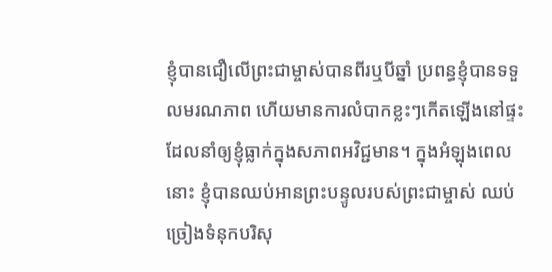ខ្ញុំបានជឿលើព្រះជាម្ចាស់បានពីរឬបីឆ្នាំ ប្រពន្ធខ្ញុំបានទទួលមរណភាព ហើយមានការលំបាកខ្លះៗកើតឡើងនៅផ្ទះ ដែលនាំឲ្យខ្ញុំធ្លាក់ក្នុងសភាពអវិជ្ជមាន។ ក្នុងអំឡុងពេលនោះ ខ្ញុំបានឈប់អានព្រះបន្ទូលរបស់ព្រះជាម្ចាស់ ឈប់ច្រៀងទំនុកបរិសុ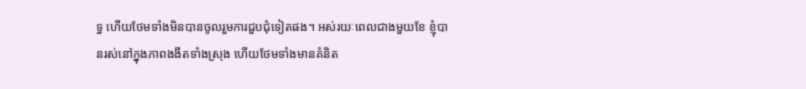ទ្ធ ហើយថែមទាំងមិនបានចូលរួមការជួបជុំទៀតផង។ អស់រយៈពេលជាងមួយខែ ខ្ញុំបានរស់នៅក្នុងភាពងងឹតទាំងស្រុង ហើយថែមទាំងមានគំនិត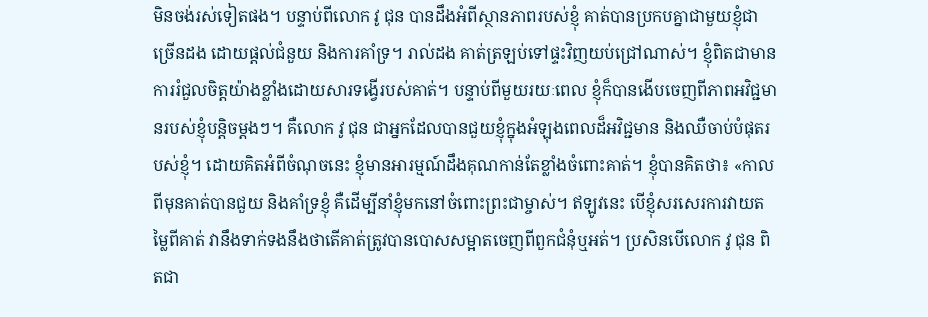មិនចង់រស់ទៀតផង។ បន្ទាប់ពីលោក វូ ជុន បានដឹងអំពីស្ថានភាពរបស់ខ្ញុំ គាត់បានប្រកបគ្នាជាមួយខ្ញុំជាច្រើនដង ដោយផ្តល់ជំនួយ និងការគាំទ្រ។ រាល់ដង គាត់ត្រឡប់ទៅផ្ទះវិញយប់ជ្រៅណាស់។ ខ្ញុំពិតជាមានការរំជួលចិត្តយ៉ាងខ្លាំងដោយសារទង្វើរបស់គាត់។ បន្ទាប់ពីមួយរយៈពេល ខ្ញុំក៏បានងើបចេញពីភាពអវិជ្ជមានរបស់ខ្ញុំបន្តិចម្តងៗ។ គឺលោក វូ ជុន ជាអ្នកដែលបានជួយខ្ញុំក្នុងអំឡុងពេលដ៏អវិជ្ជមាន និងឈឺចាប់បំផុតរបស់ខ្ញុំ។ ដោយគិតអំពីចំណុចនេះ ខ្ញុំមានអារម្មណ៍ដឹងគុណកាន់តែខ្លាំងចំពោះគាត់។ ខ្ញុំបានគិតថា៖ «កាលពីមុនគាត់បានជួយ និងគាំទ្រខ្ញុំ គឺដើម្បីនាំខ្ញុំមកនៅចំពោះព្រះជាម្ចាស់។ ឥឡូវនេះ បើខ្ញុំសរសេរការវាយតម្លៃពីគាត់ វានឹងទាក់ទងនឹងថាតើគាត់ត្រូវបានបោសសម្អាតចេញពីពួកជំនុំឬអត់។ ប្រសិនបើលោក វូ ជុន ពិតជា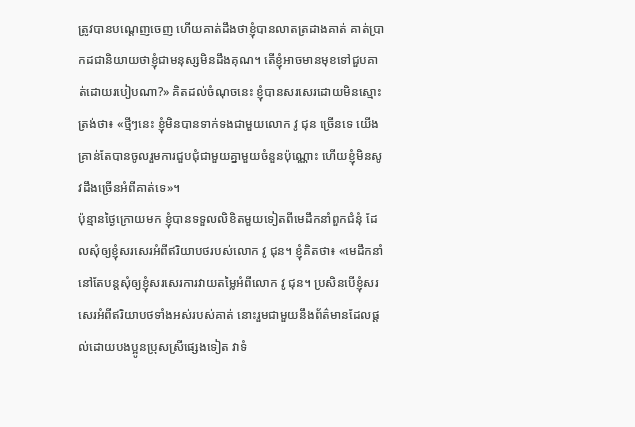ត្រូវបានបណ្ដេញចេញ ហើយគាត់ដឹងថាខ្ញុំបានលាតត្រដាងគាត់ គាត់ប្រាកដជានិយាយថាខ្ញុំជាមនុស្សមិនដឹងគុណ។ តើខ្ញុំអាចមានមុខទៅជួបគាត់ដោយរបៀបណា?» គិតដល់ចំណុចនេះ ខ្ញុំបានសរសេរដោយមិនស្មោះត្រង់ថា៖ «ថ្មីៗនេះ ខ្ញុំមិនបានទាក់ទងជាមួយលោក វូ ជុន ច្រើនទេ យើងគ្រាន់តែបានចូលរួមការជួបជុំជាមួយគ្នាមួយចំនួនប៉ុណ្ណោះ ហើយខ្ញុំមិនសូវដឹងច្រើនអំពីគាត់ទេ»។
ប៉ុន្មានថ្ងៃក្រោយមក ខ្ញុំបានទទួលលិខិតមួយទៀតពីមេដឹកនាំពួកជំនុំ ដែលសុំឲ្យខ្ញុំសរសេរអំពីឥរិយាបថរបស់លោក វូ ជុន។ ខ្ញុំគិតថា៖ «មេដឹកនាំនៅតែបន្តសុំឲ្យខ្ញុំសរសេរការវាយតម្លៃអំពីលោក វូ ជុន។ ប្រសិនបើខ្ញុំសរសេរអំពីឥរិយាបថទាំងអស់របស់គាត់ នោះរួមជាមួយនឹងព័ត៌មានដែលផ្តល់ដោយបងប្អូនប្រុសស្រីផ្សេងទៀត វាទំ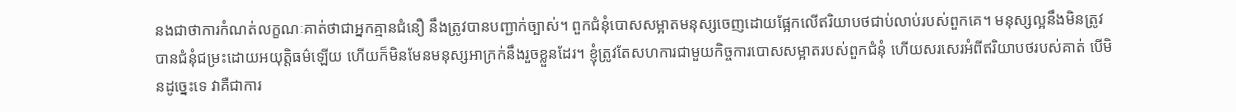នងជាថាការកំណត់លក្ខណៈគាត់ថាជាអ្នកគ្មានជំនឿ នឹងត្រូវបានបញ្ជាក់ច្បាស់។ ពួកជំនុំបោសសម្អាតមនុស្សចេញដោយផ្អែកលើឥរិយាបថជាប់លាប់របស់ពួកគេ។ មនុស្សល្អនឹងមិនត្រូវបានជំនុំជម្រះដោយអយុត្តិធម៌ឡើយ ហើយក៏មិនមែនមនុស្សអាក្រក់នឹងរួចខ្លួនដែរ។ ខ្ញុំត្រូវតែសហការជាមួយកិច្ចការបោសសម្អាតរបស់ពួកជំនុំ ហើយសរសេរអំពីឥរិយាបថរបស់គាត់ បើមិនដូច្នេះទេ វាគឺជាការ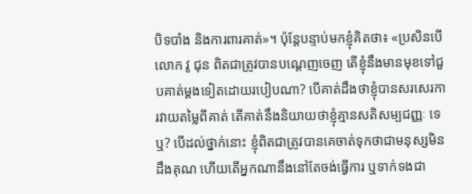បិទបាំង និងការពារគាត់»។ ប៉ុន្តែបន្ទាប់មកខ្ញុំគិតថា៖ «ប្រសិនបើលោក វូ ជុន ពិតជាត្រូវបានបណ្ដេញចេញ តើខ្ញុំនឹងមានមុខទៅជួបគាត់ម្តងទៀតដោយរបៀបណា? បើគាត់ដឹងថាខ្ញុំបានសរសេរការវាយតម្លៃពីគាត់ តើគាត់នឹងនិយាយថាខ្ញុំគ្មានសតិសម្បជញ្ញៈ ទេឬ? បើដល់ថ្នាក់នោះ ខ្ញុំពិតជាត្រូវបានគេចាត់ទុកថាជាមនុស្សមិនដឹងគុណ ហើយតើអ្នកណានឹងនៅតែចង់ធ្វើការ ឬទាក់ទងជា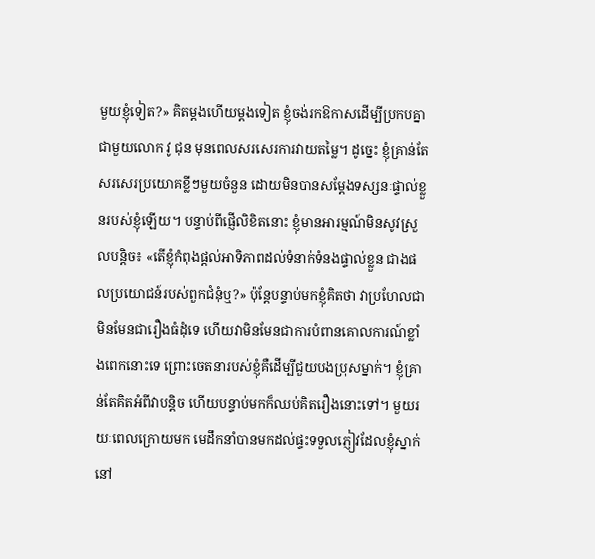មួយខ្ញុំទៀត?» គិតម្តងហើយម្តងទៀត ខ្ញុំចង់រកឱកាសដើម្បីប្រកបគ្នាជាមួយលោក វូ ជុន មុនពេលសរសេរការវាយតម្លៃ។ ដូច្នេះ ខ្ញុំគ្រាន់តែសរសេរប្រយោគខ្លីៗមួយចំនួន ដោយមិនបានសម្តែងទស្សនៈផ្ទាល់ខ្លួនរបស់ខ្ញុំឡើយ។ បន្ទាប់ពីផ្ញើលិខិតនោះ ខ្ញុំមានអារម្មណ៍មិនសូវស្រួលបន្តិច៖ «តើខ្ញុំកំពុងផ្តល់អាទិភាពដល់ទំនាក់ទំនងផ្ទាល់ខ្លួន ជាងផលប្រយោជន៍របស់ពួកជំនុំឬ?» ប៉ុន្តែបន្ទាប់មកខ្ញុំគិតថា វាប្រហែលជាមិនមែនជារឿងធំដុំទេ ហើយវាមិនមែនជាការបំពានគោលការណ៍ខ្លាំងពេកនោះទេ ព្រោះចេតនារបស់ខ្ញុំគឺដើម្បីជួយបងប្រុសម្នាក់។ ខ្ញុំគ្រាន់តែគិតអំពីវាបន្តិច ហើយបន្ទាប់មកក៏ឈប់គិតរឿងនោះទៅ។ មួយរយៈពេលក្រោយមក មេដឹកនាំបានមកដល់ផ្ទះទទួលភ្ញៀវដែលខ្ញុំស្នាក់នៅ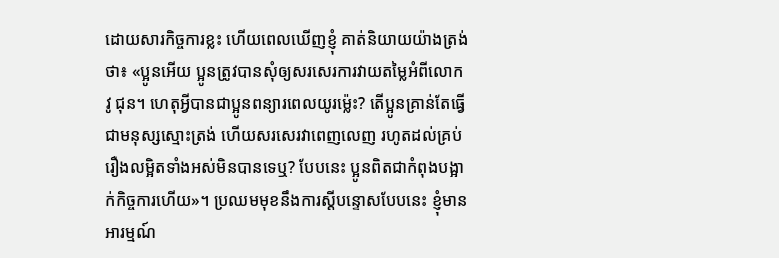ដោយសារកិច្ចការខ្លះ ហើយពេលឃើញខ្ញុំ គាត់និយាយយ៉ាងត្រង់ថា៖ «ប្អូនអើយ ប្អូនត្រូវបានសុំឲ្យសរសេរការវាយតម្លៃអំពីលោក វូ ជុន។ ហេតុអ្វីបានជាប្អូនពន្យារពេលយូរម្ល៉េះ? តើប្អូនគ្រាន់តែធ្វើជាមនុស្សស្មោះត្រង់ ហើយសរសេរវាពេញលេញ រហូតដល់គ្រប់រឿងលម្អិតទាំងអស់មិនបានទេឬ? បែបនេះ ប្អូនពិតជាកំពុងបង្អាក់កិច្ចការហើយ»។ ប្រឈមមុខនឹងការស្តីបន្ទោសបែបនេះ ខ្ញុំមានអារម្មណ៍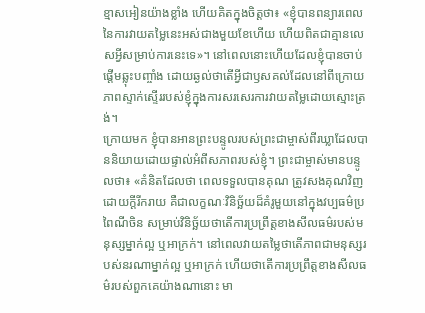ខ្មាសអៀនយ៉ាងខ្លាំង ហើយគិតក្នុងចិត្តថា៖ «ខ្ញុំបានពន្យារពេលនៃការវាយតម្លៃនេះអស់ជាងមួយខែហើយ ហើយពិតជាគ្មានលេសអ្វីសម្រាប់ការនេះទេ»។ នៅពេលនោះហើយដែលខ្ញុំបានចាប់ផ្តើមឆ្លុះបញ្ចាំង ដោយឆ្ងល់ថាតើអ្វីជាឫសគល់ដែលនៅពីក្រោយភាពស្ទាក់ស្ទើររបស់ខ្ញុំក្នុងការសរសេរការវាយតម្លៃដោយស្មោះត្រង់។
ក្រោយមក ខ្ញុំបានអានព្រះបន្ទូលរបស់ព្រះជាម្ចាស់ពីរឃ្លាដែលបាននិយាយដោយផ្ទាល់អំពីសភាពរបស់ខ្ញុំ។ ព្រះជាម្ចាស់មានបន្ទូលថា៖ «គំនិតដែលថា ពេលទទួលបានគុណ ត្រូវសងគុណវិញដោយក្តីរីករាយ គឺជាលក្ខណៈវិនិច្ឆ័យដ៏គំរូមួយនៅក្នុងវប្បធម៌ប្រពៃណីចិន សម្រាប់វិនិច្ឆ័យថាតើការប្រព្រឹត្តខាងសីលធម៌របស់មនុស្សម្នាក់ល្អ ឬអាក្រក់។ នៅពេលវាយតម្លៃថាតើភាពជាមនុស្សរបស់នរណាម្នាក់ល្អ ឬអាក្រក់ ហើយថាតើការប្រព្រឹត្តខាងសីលធម៌របស់ពួកគេយ៉ាងណានោះ មា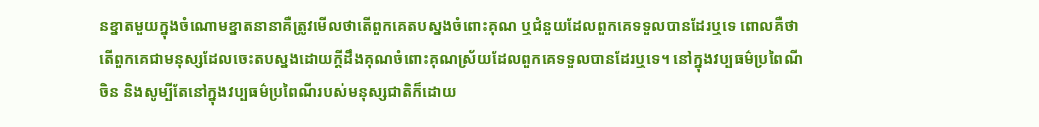នខ្នាតមួយក្នុងចំណោមខ្នាតនានាគឺត្រូវមើលថាតើពួកគេតបស្នងចំពោះគុណ ឬជំនួយដែលពួកគេទទួលបានដែរឬទេ ពោលគឺថាតើពួកគេជាមនុស្សដែលចេះតបស្នងដោយក្តីដឹងគុណចំពោះគុណស្រ័យដែលពួកគេទទួលបានដែរឬទេ។ នៅក្នុងវប្បធម៌ប្រពៃណីចិន និងសូម្បីតែនៅក្នុងវប្បធម៌ប្រពៃណីរបស់មនុស្សជាតិក៏ដោយ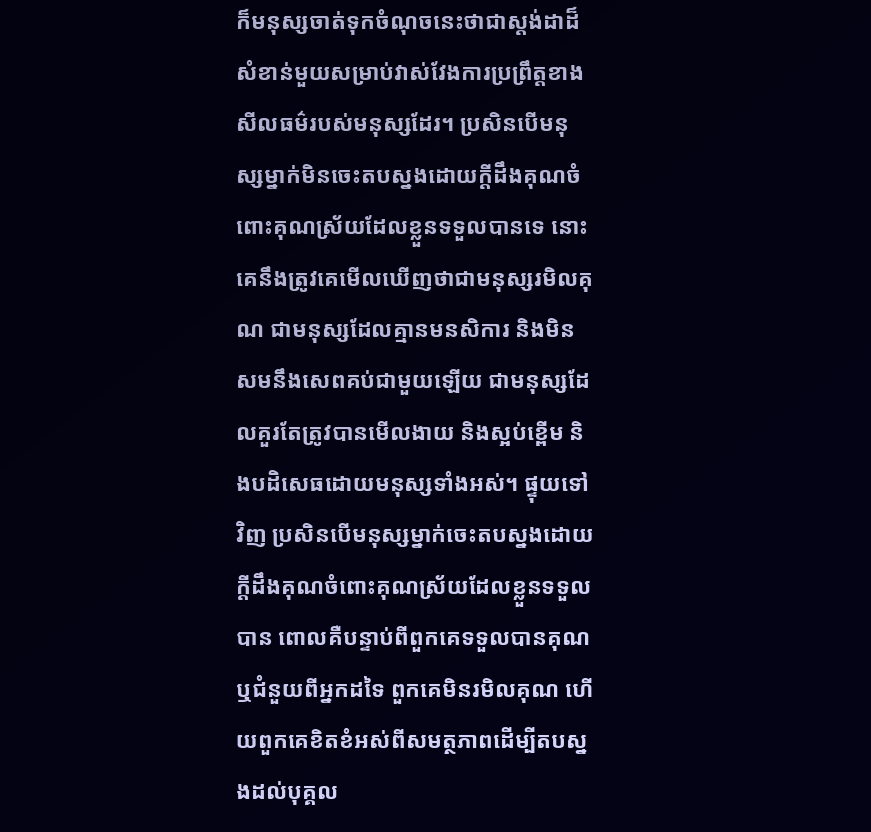ក៏មនុស្សចាត់ទុកចំណុចនេះថាជាស្តង់ដាដ៏សំខាន់មួយសម្រាប់វាស់វែងការប្រព្រឹត្តខាងសីលធម៌របស់មនុស្សដែរ។ ប្រសិនបើមនុស្សម្នាក់មិនចេះតបស្នងដោយក្តីដឹងគុណចំពោះគុណស្រ័យដែលខ្លួនទទួលបានទេ នោះគេនឹងត្រូវគេមើលឃើញថាជាមនុស្សរមិលគុណ ជាមនុស្សដែលគ្មានមនសិការ និងមិនសមនឹងសេពគប់ជាមួយឡើយ ជាមនុស្សដែលគួរតែត្រូវបានមើលងាយ និងស្អប់ខ្ពើម និងបដិសេធដោយមនុស្សទាំងអស់។ ផ្ទុយទៅវិញ ប្រសិនបើមនុស្សម្នាក់ចេះតបស្នងដោយក្តីដឹងគុណចំពោះគុណស្រ័យដែលខ្លួនទទួលបាន ពោលគឺបន្ទាប់ពីពួកគេទទួលបានគុណ ឬជំនួយពីអ្នកដទៃ ពួកគេមិនរមិលគុណ ហើយពួកគេខិតខំអស់ពីសមត្ថភាពដើម្បីតបស្នងដល់បុគ្គល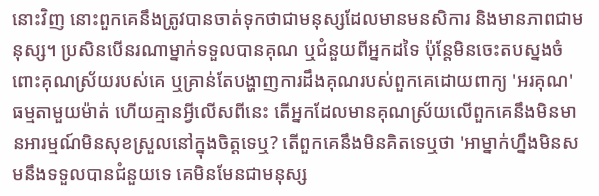នោះវិញ នោះពួកគេនឹងត្រូវបានចាត់ទុកថាជាមនុស្សដែលមានមនសិការ និងមានភាពជាមនុស្ស។ ប្រសិនបើនរណាម្នាក់ទទួលបានគុណ ឬជំនួយពីអ្នកដទៃ ប៉ុន្តែមិនចេះតបស្នងចំពោះគុណស្រ័យរបស់គេ ឬគ្រាន់តែបង្ហាញការដឹងគុណរបស់ពួកគេដោយពាក្យ 'អរគុណ' ធម្មតាមួយម៉ាត់ ហើយគ្មានអ្វីលើសពីនេះ តើអ្នកដែលមានគុណស្រ័យលើពួកគេនឹងមិនមានអារម្មណ៍មិនសុខស្រួលនៅក្នុងចិត្តទេឬ? តើពួកគេនឹងមិនគិតទេឬថា 'អាម្នាក់ហ្នឹងមិនសមនឹងទទួលបានជំនួយទេ គេមិនមែនជាមនុស្ស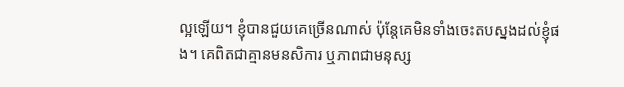ល្អឡើយ។ ខ្ញុំបានជួយគេច្រើនណាស់ ប៉ុន្តែគេមិនទាំងចេះតបស្នងដល់ខ្ញុំផង។ គេពិតជាគ្មានមនសិការ ឬភាពជាមនុស្ស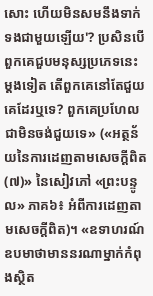សោះ ហើយមិនសមនឹងទាក់ទងជាមួយឡើយ'? ប្រសិនបើពួកគេជួបមនុស្សប្រភេទនេះម្ដងទៀត តើពួកគេនៅតែជួយគេដែរឬទេ? ពួកគេប្រហែលជាមិនចង់ជួយទេ» («អត្ថន័យនៃការដេញតាមសេចក្តីពិត (៧)» នៃសៀវភៅ «ព្រះបន្ទូល» ភាគ៦៖ អំពីការដេញតាមសេចក្តីពិត)។ «ឧទាហរណ៍ ឧបមាថាមាននរណាម្នាក់កំពុងស្ថិត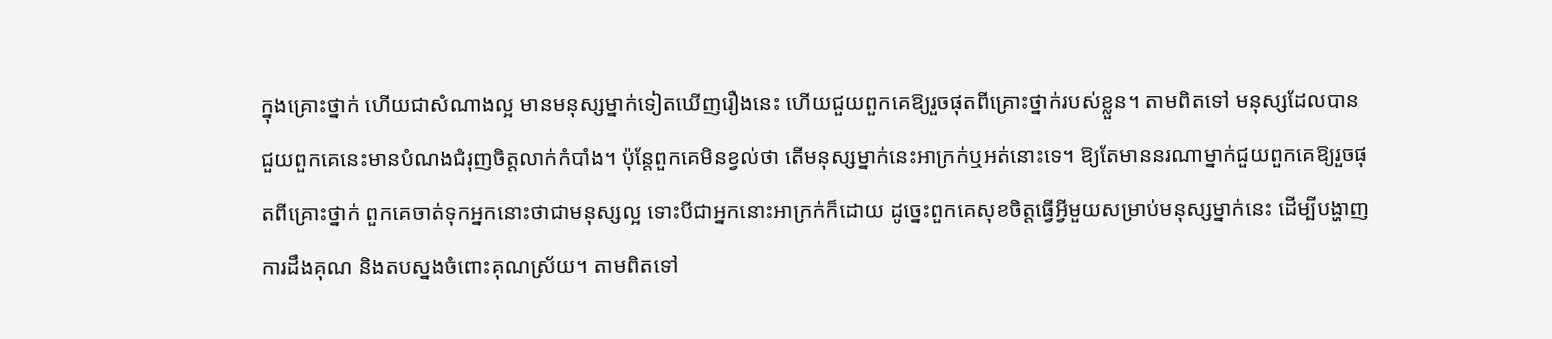ក្នុងគ្រោះថ្នាក់ ហើយជាសំណាងល្អ មានមនុស្សម្នាក់ទៀតឃើញរឿងនេះ ហើយជួយពួកគេឱ្យរួចផុតពីគ្រោះថ្នាក់របស់ខ្លួន។ តាមពិតទៅ មនុស្សដែលបានជួយពួកគេនេះមានបំណងជំរុញចិត្តលាក់កំបាំង។ ប៉ុន្តែពួកគេមិនខ្វល់ថា តើមនុស្សម្នាក់នេះអាក្រក់ឬអត់នោះទេ។ ឱ្យតែមាននរណាម្នាក់ជួយពួកគេឱ្យរួចផុតពីគ្រោះថ្នាក់ ពួកគេចាត់ទុកអ្នកនោះថាជាមនុស្សល្អ ទោះបីជាអ្នកនោះអាក្រក់ក៏ដោយ ដូច្នេះពួកគេសុខចិត្តធ្វើអ្វីមួយសម្រាប់មនុស្សម្នាក់នេះ ដើម្បីបង្ហាញការដឹងគុណ និងតបស្នងចំពោះគុណស្រ័យ។ តាមពិតទៅ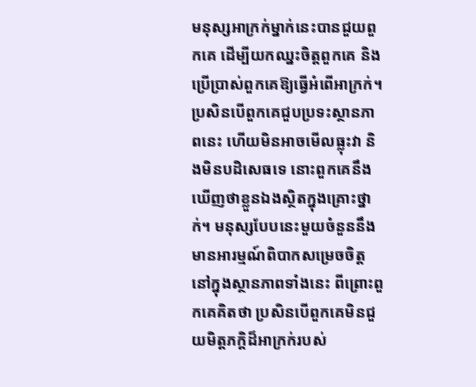មនុស្សអាក្រក់ម្នាក់នេះបានជួយពួកគេ ដើម្បីយកឈ្នះចិត្តពួកគេ និងប្រើប្រាស់ពួកគេឱ្យធ្វើអំពើអាក្រក់។ ប្រសិនបើពួកគេជួបប្រទះស្ថានភាពនេះ ហើយមិនអាចមើលធ្លុះវា និងមិនបដិសេធទេ នោះពួកគេនឹងឃើញថាខ្លួនឯងស្ថិតក្នុងគ្រោះថ្នាក់។ មនុស្សបែបនេះមួយចំនួននឹងមានអារម្មណ៍ពិបាកសម្រេចចិត្តនៅក្នុងស្ថានភាពទាំងនេះ ពីព្រោះពួកគេគិតថា ប្រសិនបើពួកគេមិនជួយមិត្តភក្តិដ៏អាក្រក់របស់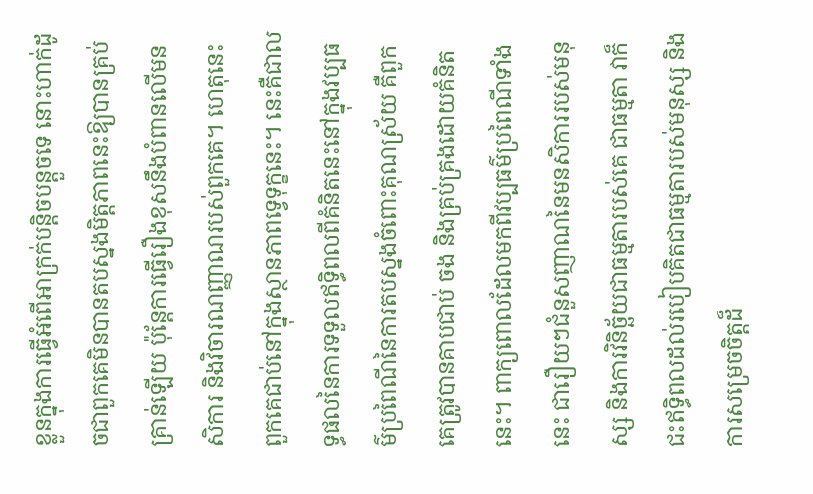ខ្លួនក្នុងការធ្វើអំពើអាក្រក់បន្តិចបន្តួចទេ នោះហាក់ដូចជាពួកគេមិនបានតបស្នងមិត្តភាពនេះឱ្យបានគ្រប់គ្រាន់ឡើយ ប៉ុន្តែការធ្វើរឿងខុសនឹងបំពានលើមនសិការ និងវិចារណញ្ញាណរបស់ពួកគេ។ ហេតុនេះ ពួកគេជាប់នៅក្នុងស្ថានភាពទ្វេទុក្ខនេះ។ នេះគឺជាលទ្ធផលនៃការទទួលឥទ្ធិពលពីគំនិតនេះនៅក្នុងវប្បធម៌ប្រពៃណីនៃការតបស្នងចំពោះគុណស្រ័យ គឺពួកគេត្រូវបានគាបជាប់ ចង និងគ្រប់គ្រងដោយគំនិតនេះ។ ពាក្យពោលដែលមកពីវប្បធម៌ប្រពៃណីទាំងនេះ ជារឿយៗជំនួសញាណនៃមនសិការរបស់មនុស្ស និងការវិនិច្ឆ័យជាធម្មតារបស់គេ ជាធម្មតា វាក៏ជះឥទ្ធិពលដល់របៀបគិតជាធម្មតារបស់មនុស្ស និងការសម្រេចចិត្តដ៏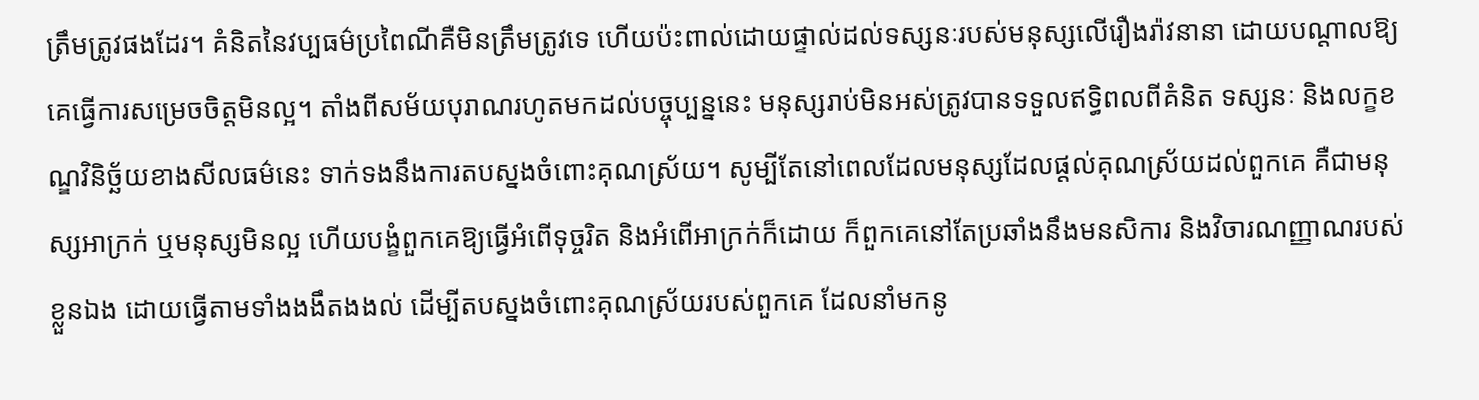ត្រឹមត្រូវផងដែរ។ គំនិតនៃវប្បធម៌ប្រពៃណីគឺមិនត្រឹមត្រូវទេ ហើយប៉ះពាល់ដោយផ្ទាល់ដល់ទស្សនៈរបស់មនុស្សលើរឿងរ៉ាវនានា ដោយបណ្ដាលឱ្យគេធ្វើការសម្រេចចិត្តមិនល្អ។ តាំងពីសម័យបុរាណរហូតមកដល់បច្ចុប្បន្ននេះ មនុស្សរាប់មិនអស់ត្រូវបានទទួលឥទ្ធិពលពីគំនិត ទស្សនៈ និងលក្ខខណ្ឌវិនិច្ឆ័យខាងសីលធម៌នេះ ទាក់ទងនឹងការតបស្នងចំពោះគុណស្រ័យ។ សូម្បីតែនៅពេលដែលមនុស្សដែលផ្ដល់គុណស្រ័យដល់ពួកគេ គឺជាមនុស្សអាក្រក់ ឬមនុស្សមិនល្អ ហើយបង្ខំពួកគេឱ្យធ្វើអំពើទុច្ចរិត និងអំពើអាក្រក់ក៏ដោយ ក៏ពួកគេនៅតែប្រឆាំងនឹងមនសិការ និងវិចារណញ្ញាណរបស់ខ្លួនឯង ដោយធ្វើតាមទាំងងងឹតងងល់ ដើម្បីតបស្នងចំពោះគុណស្រ័យរបស់ពួកគេ ដែលនាំមកនូ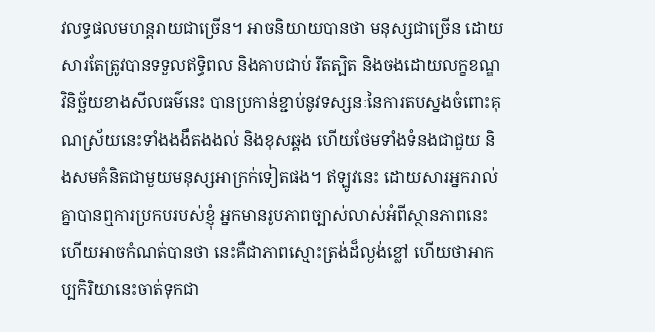វលទ្ធផលមហន្តរាយជាច្រើន។ អាចនិយាយបានថា មនុស្សជាច្រើន ដោយសារតែត្រូវបានទទួលឥទ្ធិពល និងគាបជាប់ រឹតត្បិត និងចងដោយលក្ខខណ្ឌវិនិច្ឆ័យខាងសីលធម៌នេះ បានប្រកាន់ខ្ជាប់នូវទស្សនៈនៃការតបស្នងចំពោះគុណស្រ័យនេះទាំងងងឹតងងល់ និងខុសឆ្គង ហើយថែមទាំងទំនងជាជួយ និងសមគំនិតជាមួយមនុស្សអាក្រក់ទៀតផង។ ឥឡូវនេះ ដោយសារអ្នករាល់គ្នាបានឮការប្រកបរបស់ខ្ញុំ អ្នកមានរូបភាពច្បាស់លាស់អំពីស្ថានភាពនេះ ហើយអាចកំណត់បានថា នេះគឺជាភាពស្មោះត្រង់ដ៏ល្ងង់ខ្លៅ ហើយថាអាកប្បកិរិយានេះចាត់ទុកជា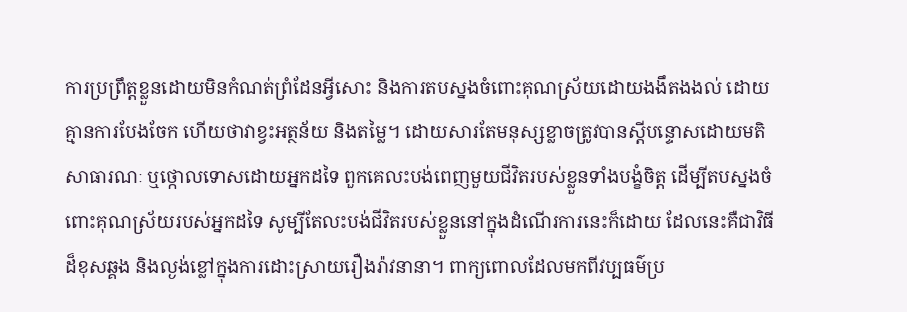ការប្រព្រឹត្តខ្លួនដោយមិនកំណត់ព្រំដែនអ្វីសោះ និងការតបស្នងចំពោះគុណស្រ័យដោយងងឹតងងល់ ដោយគ្មានការបែងចែក ហើយថាវាខ្វះអត្ថន័យ និងតម្លៃ។ ដោយសារតែមនុស្សខ្លាចត្រូវបានស្តីបន្ទោសដោយមតិសាធារណៈ ឬថ្កោលទោសដោយអ្នកដទៃ ពួកគេលះបង់ពេញមួយជីវិតរបស់ខ្លួនទាំងបង្ខំចិត្ត ដើម្បីតបស្នងចំពោះគុណស្រ័យរបស់អ្នកដទៃ សូម្បីតែលះបង់ជីវិតរបស់ខ្លួននៅក្នុងដំណើរការនេះក៏ដោយ ដែលនេះគឺជាវិធីដ៏ខុសឆ្គង និងល្ងង់ខ្លៅក្នុងការដោះស្រាយរឿងរ៉ាវនានា។ ពាក្យពោលដែលមកពីវប្បធម៌ប្រ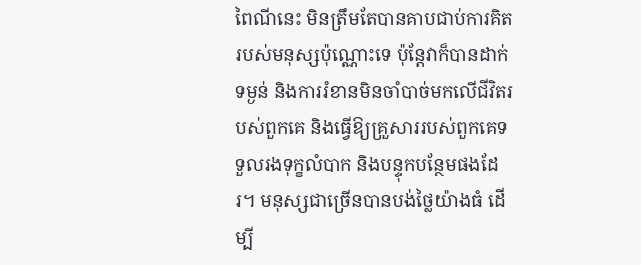ពៃណីនេះ មិនត្រឹមតែបានគាបជាប់ការគិតរបស់មនុស្សប៉ុណ្ណោះទេ ប៉ុន្តែវាក៏បានដាក់ទម្ងន់ និងការរំខានមិនចាំបាច់មកលើជីវិតរបស់ពួកគេ និងធ្វើឱ្យគ្រួសាររបស់ពួកគេទទួលរងទុក្ខលំបាក និងបន្ទុកបន្ថែមផងដែរ។ មនុស្សជាច្រើនបានបង់ថ្លៃយ៉ាងធំ ដើម្បី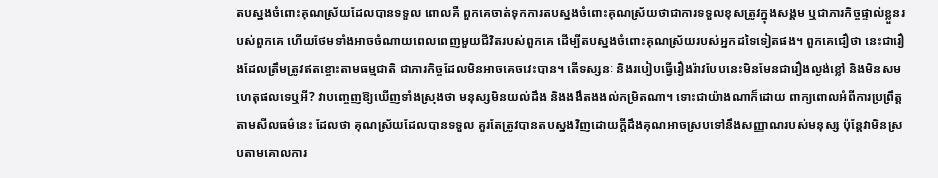តបស្នងចំពោះគុណស្រ័យដែលបានទទួល ពោលគឺ ពួកគេចាត់ទុកការតបស្នងចំពោះគុណស្រ័យថាជាការទទួលខុសត្រូវក្នុងសង្គម ឬជាភារកិច្ចផ្ទាល់ខ្លួនរបស់ពួកគេ ហើយថែមទាំងអាចចំណាយពេលពេញមួយជីវិតរបស់ពួកគេ ដើម្បីតបស្នងចំពោះគុណស្រ័យរបស់អ្នកដទៃទៀតផង។ ពួកគេជឿថា នេះជារឿងដែលត្រឹមត្រូវឥតខ្ចោះតាមធម្មជាតិ ជាភារកិច្ចដែលមិនអាចគេចវេះបាន។ តើទស្សនៈ និងរបៀបធ្វើរឿងរ៉ាវបែបនេះមិនមែនជារឿងល្ងង់ខ្លៅ និងមិនសមហេតុផលទេឬអី? វាបញ្ចេញឱ្យឃើញទាំងស្រុងថា មនុស្សមិនយល់ដឹង និងងងឹតងងល់កម្រិតណា។ ទោះជាយ៉ាងណាក៏ដោយ ពាក្យពោលអំពីការប្រព្រឹត្តតាមសីលធម៌នេះ ដែលថា គុណស្រ័យដែលបានទទួល គួរតែត្រូវបានតបស្នងវិញដោយក្តីដឹងគុណអាចស្របទៅនឹងសញ្ញាណរបស់មនុស្ស ប៉ុន្តែវាមិនស្របតាមគោលការ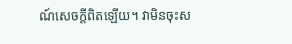ណ៍សេចក្ដីពិតឡើយ។ វាមិនចុះស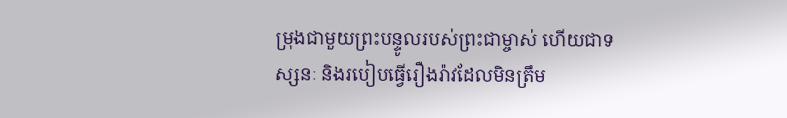ម្រុងជាមួយព្រះបន្ទូលរបស់ព្រះជាម្ចាស់ ហើយជាទស្សនៈ និងរបៀបធ្វើរឿងរ៉ាវដែលមិនត្រឹម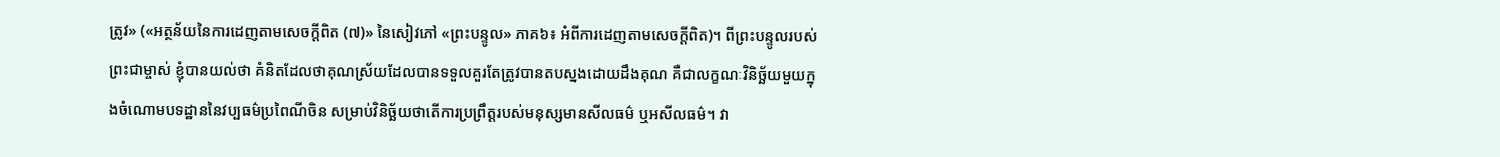ត្រូវ» («អត្ថន័យនៃការដេញតាមសេចក្តីពិត (៧)» នៃសៀវភៅ «ព្រះបន្ទូល» ភាគ៦៖ អំពីការដេញតាមសេចក្តីពិត)។ ពីព្រះបន្ទូលរបស់ព្រះជាម្ចាស់ ខ្ញុំបានយល់ថា គំនិតដែលថាគុណស្រ័យដែលបានទទួលគួរតែត្រូវបានតបស្នងដោយដឹងគុណ គឺជាលក្ខណៈវិនិច្ឆ័យមួយក្នុងចំណោមបទដ្ឋាននៃវប្បធម៌ប្រពៃណីចិន សម្រាប់វិនិច្ឆ័យថាតើការប្រព្រឹត្តរបស់មនុស្សមានសីលធម៌ ឬអសីលធម៌។ វា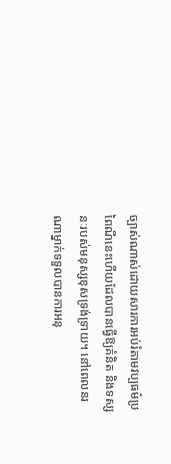ច្បាស់ណាស់ដោយសារការអប់រំតាមវប្បធម៌ប្រពៃណីនេះហើយដែលបានធ្វើឱ្យគំនិត និងទស្សនៈរបស់មនុស្សខុសទ្រង់ទ្រាយ។ នៅពេលនរណាម្នាក់ទទួលបានការអនុ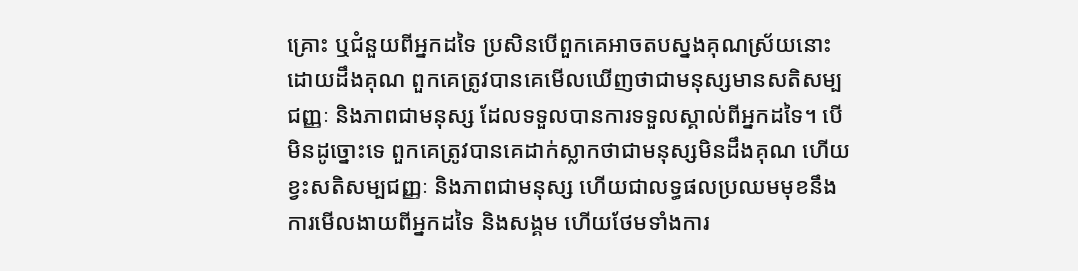គ្រោះ ឬជំនួយពីអ្នកដទៃ ប្រសិនបើពួកគេអាចតបស្នងគុណស្រ័យនោះដោយដឹងគុណ ពួកគេត្រូវបានគេមើលឃើញថាជាមនុស្សមានសតិសម្បជញ្ញៈ និងភាពជាមនុស្ស ដែលទទួលបានការទទួលស្គាល់ពីអ្នកដទៃ។ បើមិនដូច្នោះទេ ពួកគេត្រូវបានគេដាក់ស្លាកថាជាមនុស្សមិនដឹងគុណ ហើយខ្វះសតិសម្បជញ្ញៈ និងភាពជាមនុស្ស ហើយជាលទ្ធផលប្រឈមមុខនឹងការមើលងាយពីអ្នកដទៃ និងសង្គម ហើយថែមទាំងការ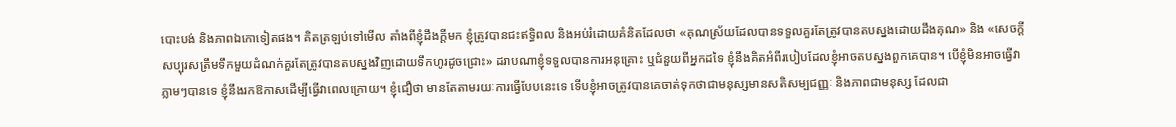បោះបង់ និងភាពឯកោទៀតផង។ គិតត្រឡប់ទៅមើល តាំងពីខ្ញុំដឹងក្តីមក ខ្ញុំត្រូវបានជះឥទ្ធិពល និងអប់រំដោយគំនិតដែលថា «គុណស្រ័យដែលបានទទួលគួរតែត្រូវបានតបស្នងដោយដឹងគុណ» និង «សេចក្តីសប្បុរសត្រឹមទឹកមួយដំណក់គួរតែត្រូវបានតបស្នងវិញដោយទឹកហូរដូចជ្រោះ» ដរាបណាខ្ញុំទទួលបានការអនុគ្រោះ ឬជំនួយពីអ្នកដទៃ ខ្ញុំនឹងគិតអំពីរបៀបដែលខ្ញុំអាចតបស្នងពួកគេបាន។ បើខ្ញុំមិនអាចធ្វើវាភ្លាមៗបានទេ ខ្ញុំនឹងរកឱកាសដើម្បីធ្វើវាពេលក្រោយ។ ខ្ញុំជឿថា មានតែតាមរយៈការធ្វើបែបនេះទេ ទើបខ្ញុំអាចត្រូវបានគេចាត់ទុកថាជាមនុស្សមានសតិសម្បជញ្ញៈ និងភាពជាមនុស្ស ដែលជា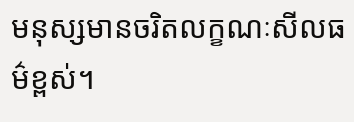មនុស្សមានចរិតលក្ខណៈសីលធម៌ខ្ពស់។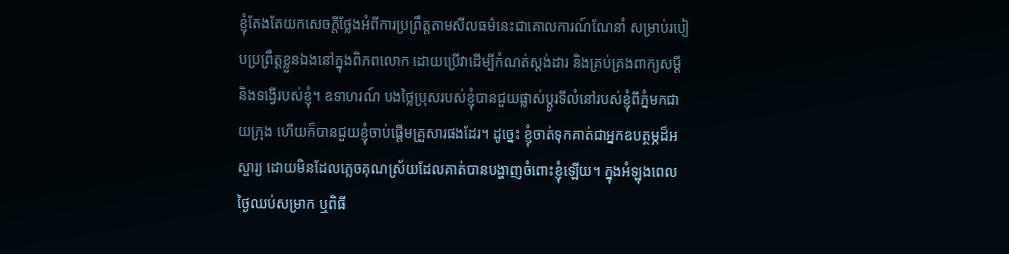ខ្ញុំតែងតែយកសេចក្តីថ្លែងអំពីការប្រព្រឹត្តតាមសីលធម៌នេះជាគោលការណ៍ណែនាំ សម្រាប់របៀបប្រព្រឹត្តខ្លួនឯងនៅក្នុងពិភពលោក ដោយប្រើវាដើម្បីកំណត់ស្តង់ដារ និងគ្រប់គ្រងពាក្យសម្ដី និងទង្វើរបស់ខ្ញុំ។ ឧទាហរណ៍ បងថ្លៃប្រុសរបស់ខ្ញុំបានជួយផ្លាស់ប្តូរទីលំនៅរបស់ខ្ញុំពីភ្នំមកជាយក្រុង ហើយក៏បានជួយខ្ញុំចាប់ផ្តើមគ្រួសារផងដែរ។ ដូច្នេះ ខ្ញុំចាត់ទុកគាត់ជាអ្នកឧបត្ថម្ភដ៏អស្ចារ្យ ដោយមិនដែលភ្លេចគុណស្រ័យដែលគាត់បានបង្ហាញចំពោះខ្ញុំឡើយ។ ក្នុងអំឡុងពេលថ្ងៃឈប់សម្រាក ឬពិធី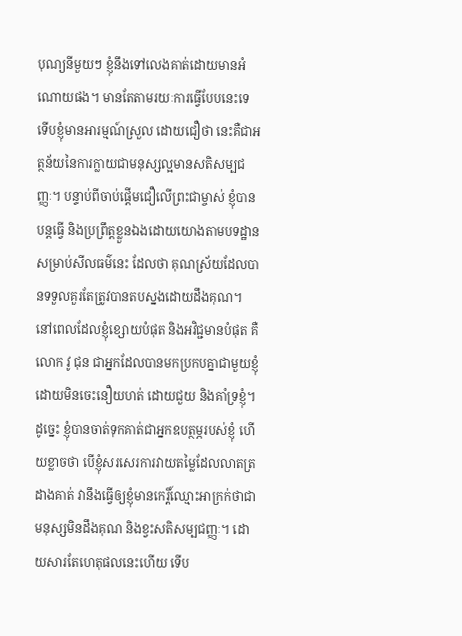បុណ្យនីមួយៗ ខ្ញុំនឹងទៅលេងគាត់ដោយមានអំណោយផង។ មានតែតាមរយៈការធ្វើបែបនេះទេ ទើបខ្ញុំមានអារម្មណ៍ស្រួល ដោយជឿថា នេះគឺជាអត្ថន័យនៃការក្លាយជាមនុស្សល្អមានសតិសម្បជញ្ញៈ។ បន្ទាប់ពីចាប់ផ្តើមជឿលើព្រះជាម្ចាស់ ខ្ញុំបានបន្តធ្វើ និងប្រព្រឹត្តខ្លួនឯងដោយយោងតាមបទដ្ឋានសម្រាប់សីលធម៌នេះ ដែលថា គុណស្រ័យដែលបានទទួលគួរតែត្រូវបានតបស្នងដោយដឹងគុណ។ នៅពេលដែលខ្ញុំខ្សោយបំផុត និងអវិជ្ជមានបំផុត គឺ លោក វូ ជុន ជាអ្នកដែលបានមកប្រកបគ្នាជាមួយខ្ញុំដោយមិនចេះនឿយហត់ ដោយជួយ និងគាំទ្រខ្ញុំ។ ដូច្នេះ ខ្ញុំបានចាត់ទុកគាត់ជាអ្នកឧបត្ថម្ភរបស់ខ្ញុំ ហើយខ្លាចថា បើខ្ញុំសរសេរការវាយតម្លៃដែលលាតត្រដាងគាត់ វានឹងធ្វើឲ្យខ្ញុំមានកេរ្តិ៍ឈ្មោះអាក្រក់ថាជាមនុស្សមិនដឹងគុណ និងខ្វះសតិសម្បជញ្ញៈ។ ដោយសារតែហេតុផលនេះហើយ ទើប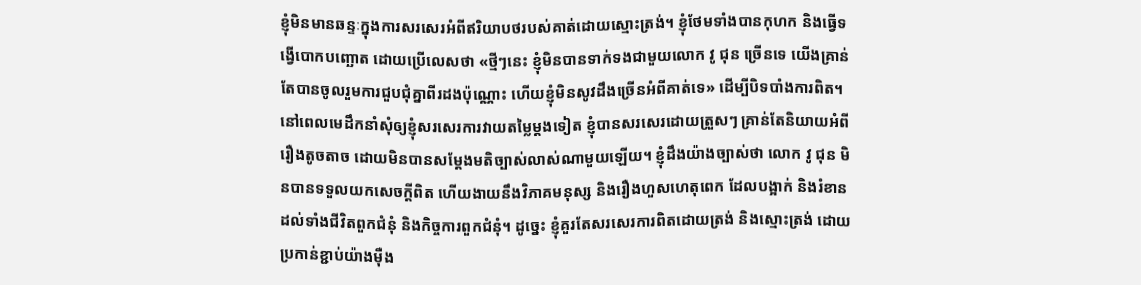ខ្ញុំមិនមានឆន្ទៈក្នុងការសរសេរអំពីឥរិយាបថរបស់គាត់ដោយស្មោះត្រង់។ ខ្ញុំថែមទាំងបានកុហក និងធ្វើទង្វើបោកបញ្ឆោត ដោយប្រើលេសថា «ថ្មីៗនេះ ខ្ញុំមិនបានទាក់ទងជាមួយលោក វូ ជុន ច្រើនទេ យើងគ្រាន់តែបានចូលរួមការជួបជុំគ្នាពីរដងប៉ុណ្ណោះ ហើយខ្ញុំមិនសូវដឹងច្រើនអំពីគាត់ទេ» ដើម្បីបិទបាំងការពិត។ នៅពេលមេដឹកនាំសុំឲ្យខ្ញុំសរសេរការវាយតម្លៃម្តងទៀត ខ្ញុំបានសរសេរដោយត្រួសៗ គ្រាន់តែនិយាយអំពីរឿងតូចតាច ដោយមិនបានសម្តែងមតិច្បាស់លាស់ណាមួយឡើយ។ ខ្ញុំដឹងយ៉ាងច្បាស់ថា លោក វូ ជុន មិនបានទទួលយកសេចក្តីពិត ហើយងាយនឹងវិភាគមនុស្ស និងរឿងហួសហេតុពេក ដែលបង្អាក់ និងរំខានដល់ទាំងជីវិតពួកជំនុំ និងកិច្ចការពួកជំនុំ។ ដូច្នេះ ខ្ញុំគួរតែសរសេរការពិតដោយត្រង់ និងស្មោះត្រង់ ដោយប្រកាន់ខ្ជាប់យ៉ាងម៉ឺង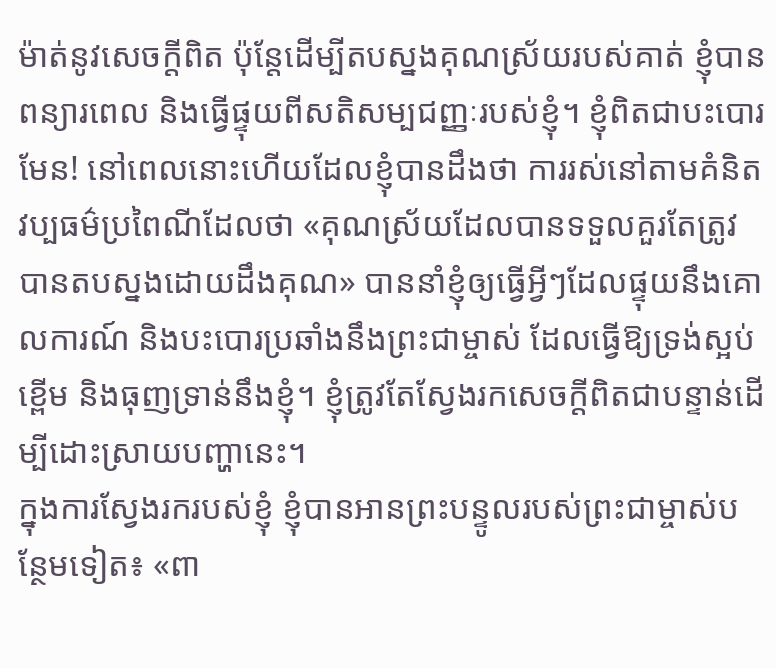ម៉ាត់នូវសេចក្តីពិត ប៉ុន្តែដើម្បីតបស្នងគុណស្រ័យរបស់គាត់ ខ្ញុំបានពន្យារពេល និងធ្វើផ្ទុយពីសតិសម្បជញ្ញៈរបស់ខ្ញុំ។ ខ្ញុំពិតជាបះបោរមែន! នៅពេលនោះហើយដែលខ្ញុំបានដឹងថា ការរស់នៅតាមគំនិតវប្បធម៌ប្រពៃណីដែលថា «គុណស្រ័យដែលបានទទួលគួរតែត្រូវបានតបស្នងដោយដឹងគុណ» បាននាំខ្ញុំឲ្យធ្វើអ្វីៗដែលផ្ទុយនឹងគោលការណ៍ និងបះបោរប្រឆាំងនឹងព្រះជាម្ចាស់ ដែលធ្វើឱ្យទ្រង់ស្អប់ខ្ពើម និងធុញទ្រាន់នឹងខ្ញុំ។ ខ្ញុំត្រូវតែស្វែងរកសេចក្តីពិតជាបន្ទាន់ដើម្បីដោះស្រាយបញ្ហានេះ។
ក្នុងការស្វែងរករបស់ខ្ញុំ ខ្ញុំបានអានព្រះបន្ទូលរបស់ព្រះជាម្ចាស់បន្ថែមទៀត៖ «ពា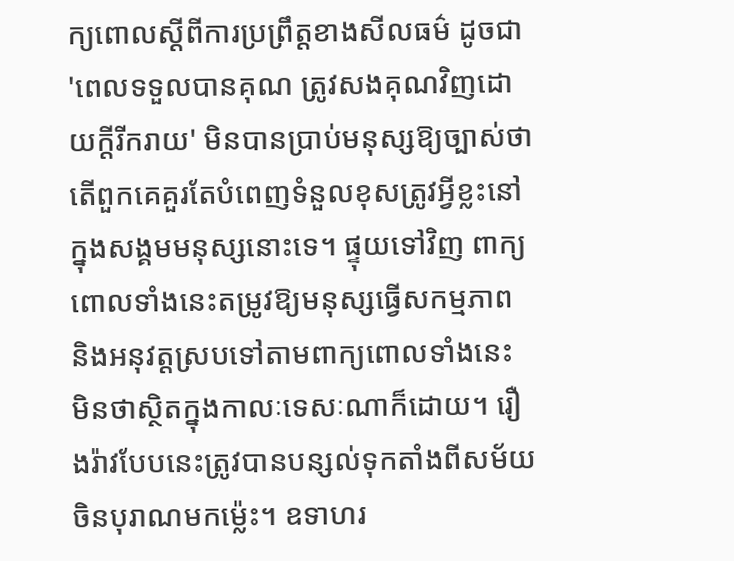ក្យពោលស្ដីពីការប្រព្រឹត្តខាងសីលធម៌ ដូចជា 'ពេលទទួលបានគុណ ត្រូវសងគុណវិញដោយក្តីរីករាយ' មិនបានប្រាប់មនុស្សឱ្យច្បាស់ថា តើពួកគេគួរតែបំពេញទំនួលខុសត្រូវអ្វីខ្លះនៅក្នុងសង្គមមនុស្សនោះទេ។ ផ្ទុយទៅវិញ ពាក្យពោលទាំងនេះតម្រូវឱ្យមនុស្សធ្វើសកម្មភាព និងអនុវត្តស្របទៅតាមពាក្យពោលទាំងនេះ មិនថាស្ថិតក្នុងកាលៈទេសៈណាក៏ដោយ។ រឿងរ៉ាវបែបនេះត្រូវបានបន្សល់ទុកតាំងពីសម័យចិនបុរាណមកម្ល៉េះ។ ឧទាហរ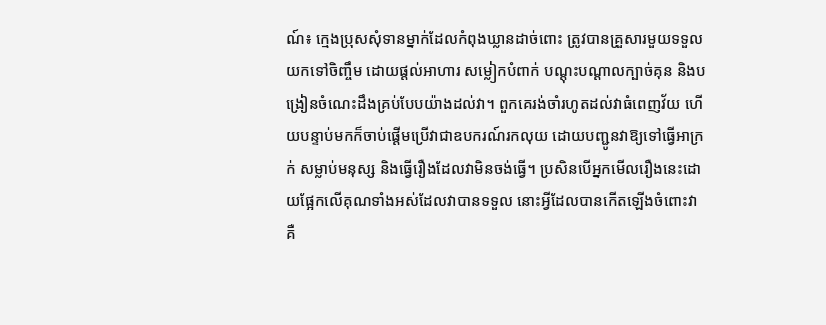ណ៍៖ ក្មេងប្រុសសុំទានម្នាក់ដែលកំពុងឃ្លានដាច់ពោះ ត្រូវបានគ្រួសារមួយទទួលយកទៅចិញ្ចឹម ដោយផ្ដល់អាហារ សម្លៀកបំពាក់ បណ្ដុះបណ្ដាលក្បាច់គុន និងបង្រៀនចំណេះដឹងគ្រប់បែបយ៉ាងដល់វា។ ពួកគេរង់ចាំរហូតដល់វាធំពេញវ័យ ហើយបន្ទាប់មកក៏ចាប់ផ្ដើមប្រើវាជាឧបករណ៍រកលុយ ដោយបញ្ជូនវាឱ្យទៅធ្វើអាក្រក់ សម្លាប់មនុស្ស និងធ្វើរឿងដែលវាមិនចង់ធ្វើ។ ប្រសិនបើអ្នកមើលរឿងនេះដោយផ្អែកលើគុណទាំងអស់ដែលវាបានទទួល នោះអ្វីដែលបានកើតឡើងចំពោះវា គឺ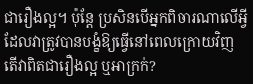ជារឿងល្អ។ ប៉ុន្តែ ប្រសិនបើអ្នកពិចារណាលើអ្វីដែលវាត្រូវបានបង្ខំឱ្យធ្វើនៅពេលក្រោយវិញ តើវាពិតជារឿងល្អ ឬអាក្រក់?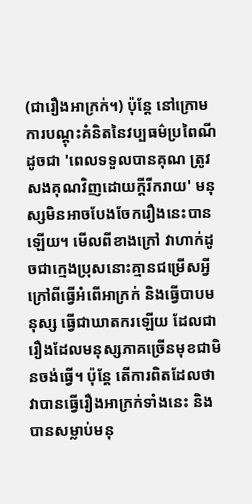(ជារឿងអាក្រក់។) ប៉ុន្តែ នៅក្រោមការបណ្ដុះគំនិតនៃវប្បធម៌ប្រពៃណី ដូចជា 'ពេលទទួលបានគុណ ត្រូវសងគុណវិញដោយក្តីរីករាយ' មនុស្សមិនអាចបែងចែករឿងនេះបានឡើយ។ មើលពីខាងក្រៅ វាហាក់ដូចជាក្មេងប្រុសនោះគ្មានជម្រើសអ្វីក្រៅពីធ្វើអំពើអាក្រក់ និងធ្វើបាបមនុស្ស ធ្វើជាឃាតករឡើយ ដែលជារឿងដែលមនុស្សភាគច្រើនមុខជាមិនចង់ធ្វើ។ ប៉ុន្តែ តើការពិតដែលថាវាបានធ្វើរឿងអាក្រក់ទាំងនេះ និងបានសម្លាប់មនុ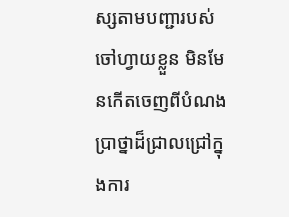ស្សតាមបញ្ជារបស់ចៅហ្វាយខ្លួន មិនមែនកើតចេញពីបំណងប្រាថ្នាដ៏ជ្រាលជ្រៅក្នុងការ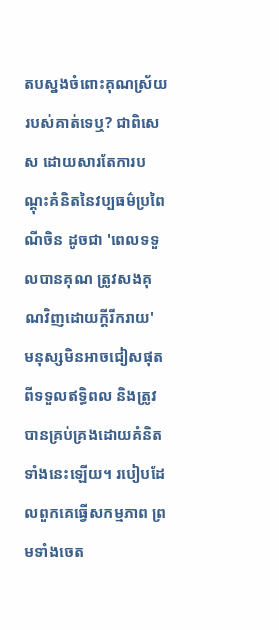តបស្នងចំពោះគុណស្រ័យរបស់គាត់ទេឬ? ជាពិសេស ដោយសារតែការបណ្ដុះគំនិតនៃវប្បធម៌ប្រពៃណីចិន ដូចជា 'ពេលទទួលបានគុណ ត្រូវសងគុណវិញដោយក្តីរីករាយ' មនុស្សមិនអាចជៀសផុតពីទទួលឥទ្ធិពល និងត្រូវបានគ្រប់គ្រងដោយគំនិតទាំងនេះឡើយ។ របៀបដែលពួកគេធ្វើសកម្មភាព ព្រមទាំងចេត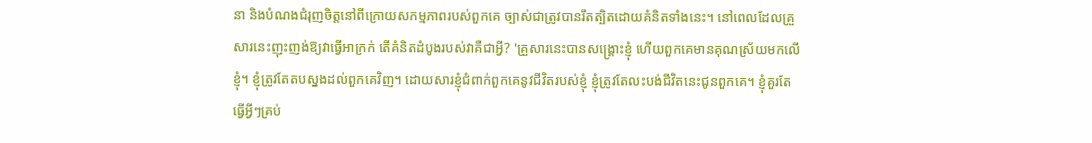នា និងបំណងជំរុញចិត្តនៅពីក្រោយសកម្មភាពរបស់ពួកគេ ច្បាស់ជាត្រូវបានរឹតត្បិតដោយគំនិតទាំងនេះ។ នៅពេលដែលគ្រួសារនេះញុះញង់ឱ្យវាធ្វើអាក្រក់ តើគំនិតដំបូងរបស់វាគឺជាអ្វី? 'គ្រួសារនេះបានសង្គ្រោះខ្ញុំ ហើយពួកគេមានគុណស្រ័យមកលើខ្ញុំ។ ខ្ញុំត្រូវតែតបស្នងដល់ពួកគេវិញ។ ដោយសារខ្ញុំជំពាក់ពួកគេនូវជីវិតរបស់ខ្ញុំ ខ្ញុំត្រូវតែលះបង់ជីវិតនេះជូនពួកគេ។ ខ្ញុំគួរតែធ្វើអ្វីៗគ្រប់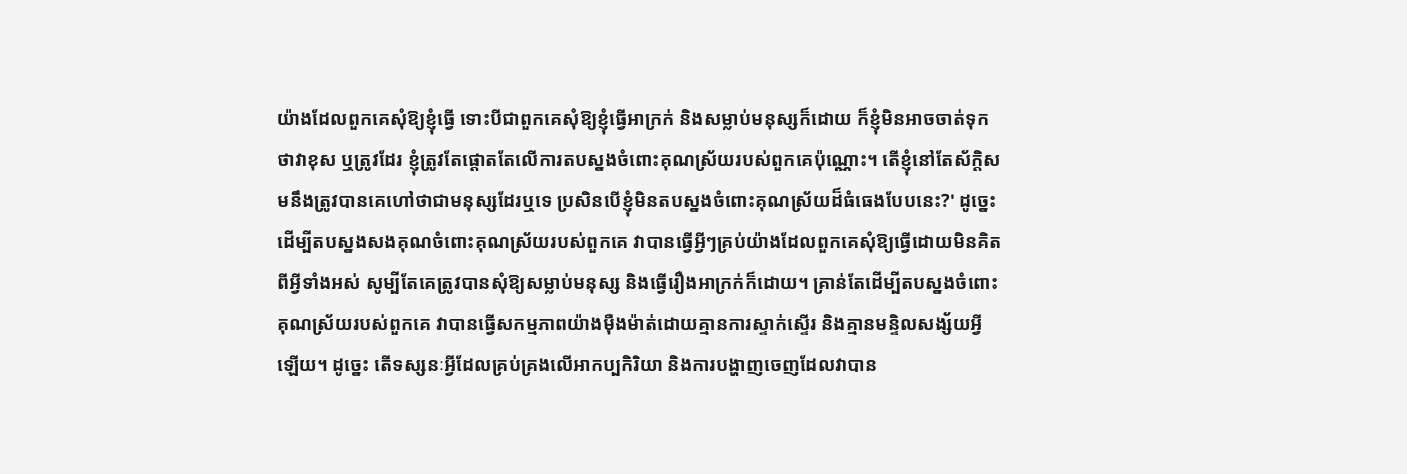យ៉ាងដែលពួកគេសុំឱ្យខ្ញុំធ្វើ ទោះបីជាពួកគេសុំឱ្យខ្ញុំធ្វើអាក្រក់ និងសម្លាប់មនុស្សក៏ដោយ ក៏ខ្ញុំមិនអាចចាត់ទុកថាវាខុស ឬត្រូវដែរ ខ្ញុំត្រូវតែផ្ដោតតែលើការតបស្នងចំពោះគុណស្រ័យរបស់ពួកគេប៉ុណ្ណោះ។ តើខ្ញុំនៅតែស័ក្តិសមនឹងត្រូវបានគេហៅថាជាមនុស្សដែរឬទេ ប្រសិនបើខ្ញុំមិនតបស្នងចំពោះគុណស្រ័យដ៏ធំធេងបែបនេះ?' ដូច្នេះ ដើម្បីតបស្នងសងគុណចំពោះគុណស្រ័យរបស់ពួកគេ វាបានធ្វើអ្វីៗគ្រប់យ៉ាងដែលពួកគេសុំឱ្យធ្វើដោយមិនគិតពីអ្វីទាំងអស់ សូម្បីតែគេត្រូវបានសុំឱ្យសម្លាប់មនុស្ស និងធ្វើរឿងអាក្រក់ក៏ដោយ។ គ្រាន់តែដើម្បីតបស្នងចំពោះគុណស្រ័យរបស់ពួកគេ វាបានធ្វើសកម្មភាពយ៉ាងម៉ឺងម៉ាត់ដោយគ្មានការស្ទាក់ស្ទើរ និងគ្មានមន្ទិលសង្ស័យអ្វីឡើយ។ ដូច្នេះ តើទស្សនៈអ្វីដែលគ្រប់គ្រងលើអាកប្បកិរិយា និងការបង្ហាញចេញដែលវាបាន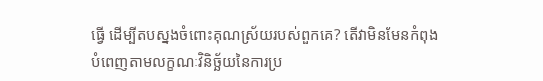ធ្វើ ដើម្បីតបស្នងចំពោះគុណស្រ័យរបស់ពួកគេ? តើវាមិនមែនកំពុងបំពេញតាមលក្ខណៈវិនិច្ឆ័យនៃការប្រ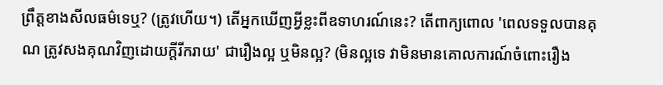ព្រឹត្តខាងសីលធម៌ទេឬ? (ត្រូវហើយ។) តើអ្នកឃើញអ្វីខ្លះពីឧទាហរណ៍នេះ? តើពាក្យពោល 'ពេលទទួលបានគុណ ត្រូវសងគុណវិញដោយក្តីរីករាយ' ជារឿងល្អ ឬមិនល្អ? (មិនល្អទេ វាមិនមានគោលការណ៍ចំពោះរឿង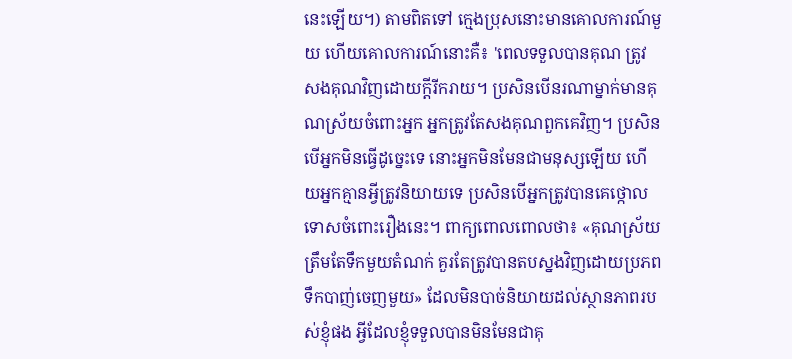នេះឡើយ។) តាមពិតទៅ ក្មេងប្រុសនោះមានគោលការណ៍មួយ ហើយគោលការណ៍នោះគឺ៖ 'ពេលទទួលបានគុណ ត្រូវសងគុណវិញដោយក្តីរីករាយ។ ប្រសិនបើនរណាម្នាក់មានគុណស្រ័យចំពោះអ្នក អ្នកត្រូវតែសងគុណពួកគេវិញ។ ប្រសិនបើអ្នកមិនធ្វើដូច្នេះទេ នោះអ្នកមិនមែនជាមនុស្សឡើយ ហើយអ្នកគ្មានអ្វីត្រូវនិយាយទេ ប្រសិនបើអ្នកត្រូវបានគេថ្កោលទោសចំពោះរឿងនេះ។ ពាក្យពោលពោលថា៖ «គុណស្រ័យត្រឹមតែទឹកមួយតំណក់ គួរតែត្រូវបានតបស្នងវិញដោយប្រភពទឹកបាញ់ចេញមួយ» ដែលមិនបាច់និយាយដល់ស្ថានភាពរបស់ខ្ញុំផង អ្វីដែលខ្ញុំទទួលបានមិនមែនជាគុ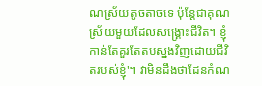ណស្រ័យតូចតាចទេ ប៉ុន្តែជាគុណស្រ័យមួយដែលសង្គ្រោះជីវិត។ ខ្ញុំកាន់តែគួរតែតបស្នងវិញដោយជីវិតរបស់ខ្ញុំ'។ វាមិនដឹងថាដែនកំណ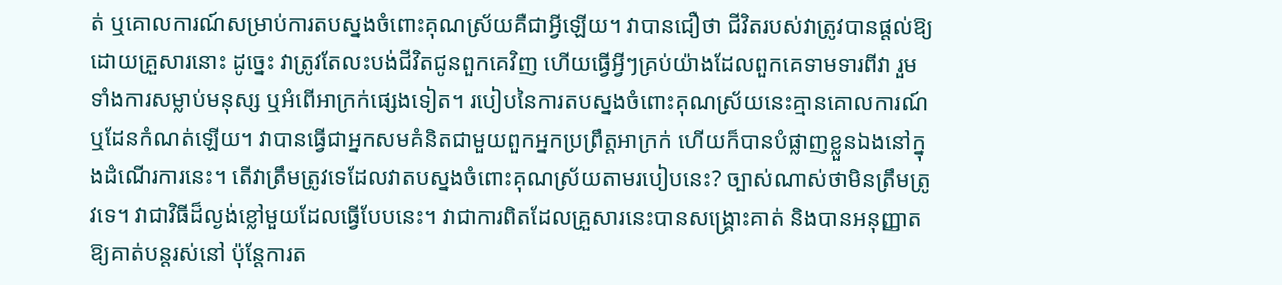ត់ ឬគោលការណ៍សម្រាប់ការតបស្នងចំពោះគុណស្រ័យគឺជាអ្វីឡើយ។ វាបានជឿថា ជីវិតរបស់វាត្រូវបានផ្ដល់ឱ្យដោយគ្រួសារនោះ ដូច្នេះ វាត្រូវតែលះបង់ជីវិតជូនពួកគេវិញ ហើយធ្វើអ្វីៗគ្រប់យ៉ាងដែលពួកគេទាមទារពីវា រួមទាំងការសម្លាប់មនុស្ស ឬអំពើអាក្រក់ផ្សេងទៀត។ របៀបនៃការតបស្នងចំពោះគុណស្រ័យនេះគ្មានគោលការណ៍ ឬដែនកំណត់ឡើយ។ វាបានធ្វើជាអ្នកសមគំនិតជាមួយពួកអ្នកប្រព្រឹត្តអាក្រក់ ហើយក៏បានបំផ្លាញខ្លួនឯងនៅក្នុងដំណើរការនេះ។ តើវាត្រឹមត្រូវទេដែលវាតបស្នងចំពោះគុណស្រ័យតាមរបៀបនេះ? ច្បាស់ណាស់ថាមិនត្រឹមត្រូវទេ។ វាជាវិធីដ៏ល្ងង់ខ្លៅមួយដែលធ្វើបែបនេះ។ វាជាការពិតដែលគ្រួសារនេះបានសង្គ្រោះគាត់ និងបានអនុញ្ញាតឱ្យគាត់បន្តរស់នៅ ប៉ុន្តែការត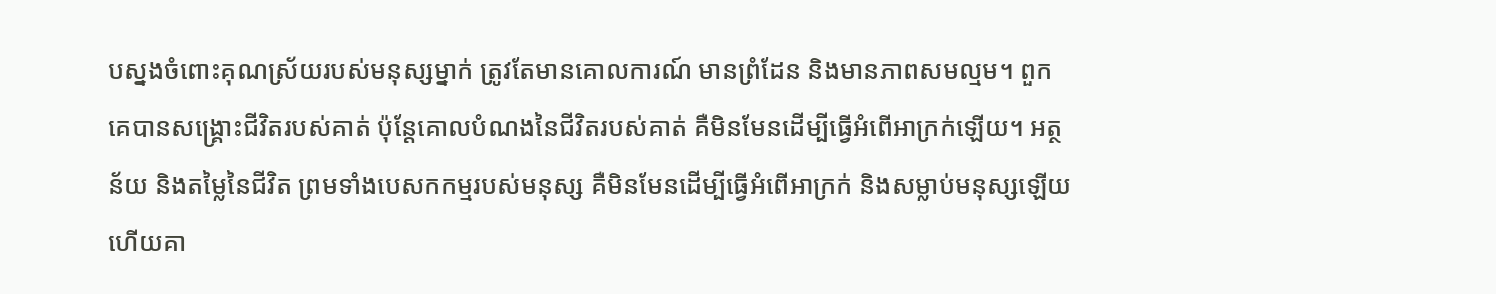បស្នងចំពោះគុណស្រ័យរបស់មនុស្សម្នាក់ ត្រូវតែមានគោលការណ៍ មានព្រំដែន និងមានភាពសមល្មម។ ពួកគេបានសង្គ្រោះជីវិតរបស់គាត់ ប៉ុន្តែគោលបំណងនៃជីវិតរបស់គាត់ គឺមិនមែនដើម្បីធ្វើអំពើអាក្រក់ឡើយ។ អត្ថន័យ និងតម្លៃនៃជីវិត ព្រមទាំងបេសកកម្មរបស់មនុស្ស គឺមិនមែនដើម្បីធ្វើអំពើអាក្រក់ និងសម្លាប់មនុស្សឡើយ ហើយគា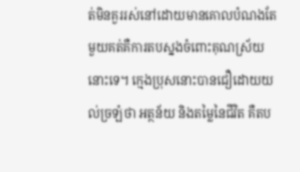ត់មិនគួររស់នៅដោយមានគោលបំណងតែមួយគត់គឺការតបស្នងចំពោះគុណស្រ័យនោះទេ។ ក្មេងប្រុសនោះបានជឿដោយយល់ច្រឡំថា អត្ថន័យ និងតម្លៃនៃជីវិត គឺតប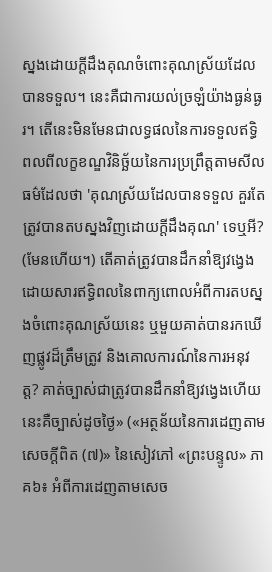ស្នងដោយក្តីដឹងគុណចំពោះគុណស្រ័យដែលបានទទួល។ នេះគឺជាការយល់ច្រឡំយ៉ាងធ្ងន់ធ្ងរ។ តើនេះមិនមែនជាលទ្ធផលនៃការទទួលឥទ្ធិពលពីលក្ខខណ្ឌវិនិច្ឆ័យនៃការប្រព្រឹត្តតាមសីលធម៌ដែលថា 'គុណស្រ័យដែលបានទទួល គួរតែត្រូវបានតបស្នងវិញដោយក្តីដឹងគុណ' ទេឬអី? (មែនហើយ។) តើគាត់ត្រូវបានដឹកនាំឱ្យវង្វេងដោយសារឥទ្ធិពលនៃពាក្យពោលអំពីការតបស្នងចំពោះគុណស្រ័យនេះ ឬមួយគាត់បានរកឃើញផ្លូវដ៏ត្រឹមត្រូវ និងគោលការណ៍នៃការអនុវត្ត? គាត់ច្បាស់ជាត្រូវបានដឹកនាំឱ្យវង្វេងហើយ នេះគឺច្បាស់ដូចថ្ងៃ» («អត្ថន័យនៃការដេញតាមសេចក្តីពិត (៧)» នៃសៀវភៅ «ព្រះបន្ទូល» ភាគ៦៖ អំពីការដេញតាមសេច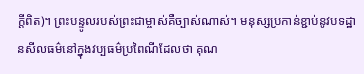ក្តីពិត)។ ព្រះបន្ទូលរបស់ព្រះជាម្ចាស់គឺច្បាស់ណាស់។ មនុស្សប្រកាន់ខ្ជាប់នូវបទដ្ឋានសីលធម៌នៅក្នុងវប្បធម៌ប្រពៃណីដែលថា គុណ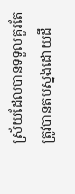ស្រ័យដែលបានទទួលគួរតែត្រូវបានតបស្នងដោយដឹ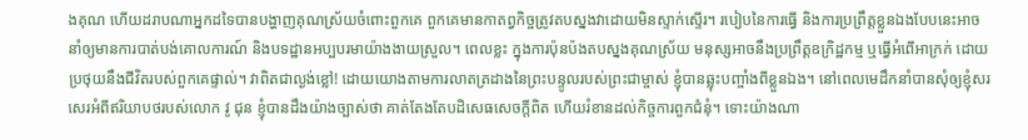ងគុណ ហើយដរាបណាអ្នកដទៃបានបង្ហាញគុណស្រ័យចំពោះពួកគេ ពួកគេមានកាតព្វកិច្ចត្រូវតបស្នងវាដោយមិនស្ទាក់ស្ទើរ។ របៀបនៃការធ្វើ និងការប្រព្រឹត្តខ្លួនឯងបែបនេះអាចនាំឲ្យមានការបាត់បង់គោលការណ៍ និងបទដ្ឋានអប្បបរមាយ៉ាងងាយស្រួល។ ពេលខ្លះ ក្នុងការប៉ុនប៉ងតបស្នងគុណស្រ័យ មនុស្សអាចនឹងប្រព្រឹត្តឧក្រិដ្ឋកម្ម ឬធ្វើអំពើអាក្រក់ ដោយប្រថុយនឹងជីវិតរបស់ពួកគេផ្ទាល់។ វាពិតជាល្ងង់ខ្លៅ! ដោយយោងតាមការលាតត្រដាងនៃព្រះបន្ទូលរបស់ព្រះជាម្ចាស់ ខ្ញុំបានឆ្លុះបញ្ចាំងពីខ្លួនឯង។ នៅពេលមេដឹកនាំបានសុំឲ្យខ្ញុំសរសេរអំពីឥរិយាបថរបស់លោក វូ ជុន ខ្ញុំបានដឹងយ៉ាងច្បាស់ថា គាត់តែងតែបដិសេធសេចក្តីពិត ហើយរំខានដល់កិច្ចការពួកជំនុំ។ ទោះយ៉ាងណា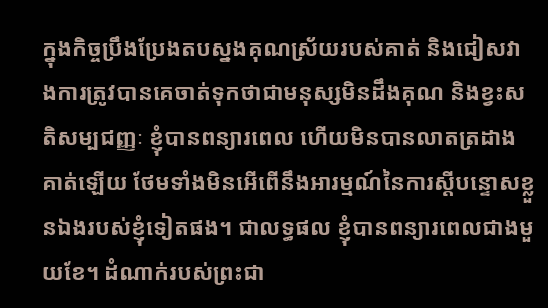ក្នុងកិច្ចប្រឹងប្រែងតបស្នងគុណស្រ័យរបស់គាត់ និងជៀសវាងការត្រូវបានគេចាត់ទុកថាជាមនុស្សមិនដឹងគុណ និងខ្វះសតិសម្បជញ្ញៈ ខ្ញុំបានពន្យារពេល ហើយមិនបានលាតត្រដាងគាត់ឡើយ ថែមទាំងមិនអើពើនឹងអារម្មណ៍នៃការស្តីបន្ទោសខ្លួនឯងរបស់ខ្ញុំទៀតផង។ ជាលទ្ធផល ខ្ញុំបានពន្យារពេលជាងមួយខែ។ ដំណាក់របស់ព្រះជា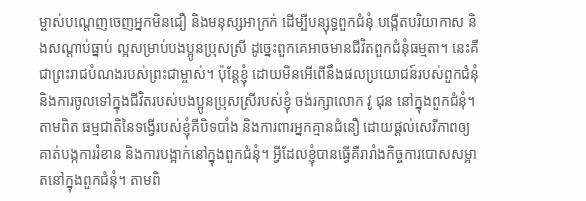ម្ចាស់បណ្ដេញចេញអ្នកមិនជឿ និងមនុស្សអាក្រក់ ដើម្បីបន្សុទ្ធពួកជំនុំ បង្កើតបរិយាកាស និងសណ្តាប់ធ្នាប់ ល្អសម្រាប់បងប្អូនប្រុសស្រី ដូច្នេះពួកគេអាចមានជីវិតពួកជំនុំធម្មតា។ នេះគឺជាព្រះរាជបំណងរបស់ព្រះជាម្ចាស់។ ប៉ុន្តែខ្ញុំ ដោយមិនអើពើនឹងផលប្រយោជន៍របស់ពួកជំនុំ និងការចូលទៅក្នុងជីវិតរបស់បងប្អូនប្រុសស្រីរបស់ខ្ញុំ ចង់រក្សាលោក វូ ជុន នៅក្នុងពួកជំនុំ។ តាមពិត ធម្មជាតិនៃទង្វើរបស់ខ្ញុំគឺបិទបាំង និងការពារអ្នកគ្មានជំនឿ ដោយផ្តល់សេរីភាពឲ្យគាត់បង្កការរំខាន និងការបង្អាក់នៅក្នុងពួកជំនុំ។ អ្វីដែលខ្ញុំបានធ្វើគឺរារាំងកិច្ចការបោសសម្អាតនៅក្នុងពួកជំនុំ។ តាមពិ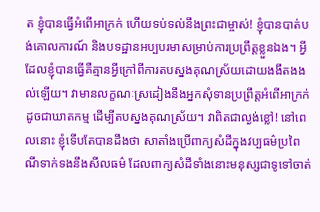ត ខ្ញុំបានធ្វើអំពើអាក្រក់ ហើយទប់ទល់នឹងព្រះជាម្ចាស់! ខ្ញុំបានបាត់បង់គោលការណ៍ និងបទដ្ឋានអប្បបរមាសម្រាប់ការប្រព្រឹត្តខ្លួនឯង។ អ្វីដែលខ្ញុំបានធ្វើគឺគ្មានអ្វីក្រៅពីការតបស្នងគុណស្រ័យដោយងងឹតងងល់ឡើយ។ វាមានលក្ខណៈស្រដៀងនឹងអ្នកសុំទានប្រព្រឹត្តអំពើអាក្រក់ ដូចជាឃាតកម្ម ដើម្បីតបស្នងគុណស្រ័យ។ វាពិតជាល្ងង់ខ្លៅ! នៅពេលនោះ ខ្ញុំទើបតែបានដឹងថា សាតាំងប្រើពាក្យសំដីក្នុងវប្បធម៌ប្រពៃណីទាក់ទងនឹងសីលធម៌ ដែលពាក្យសំដីទាំងនោះមនុស្សជាទូទៅចាត់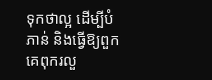ទុកថាល្អ ដើម្បីបំភាន់ និងធ្វើឱ្យពួកគេពុករលួ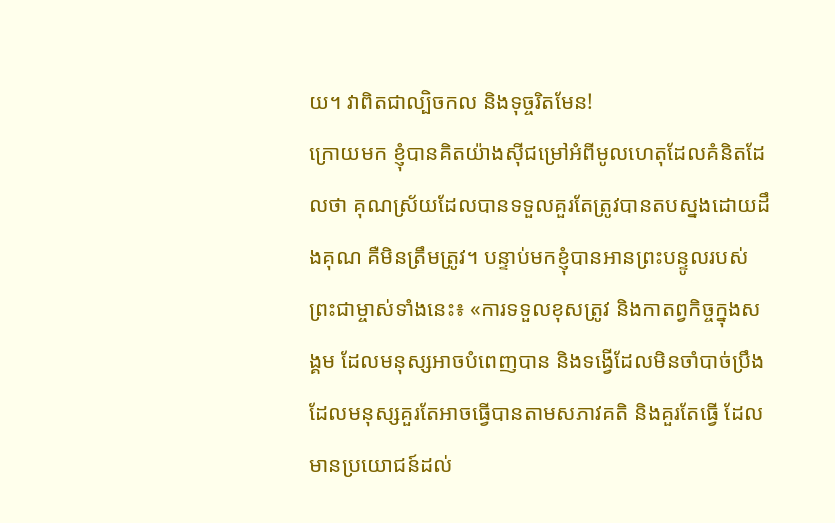យ។ វាពិតជាល្បិចកល និងទុច្ចរិតមែន!
ក្រោយមក ខ្ញុំបានគិតយ៉ាងស៊ីជម្រៅអំពីមូលហេតុដែលគំនិតដែលថា គុណស្រ័យដែលបានទទួលគួរតែត្រូវបានតបស្នងដោយដឹងគុណ គឺមិនត្រឹមត្រូវ។ បន្ទាប់មកខ្ញុំបានអានព្រះបន្ទូលរបស់ព្រះជាម្ចាស់ទាំងនេះ៖ «ការទទួលខុសត្រូវ និងកាតព្វកិច្ចក្នុងសង្គម ដែលមនុស្សអាចបំពេញបាន និងទង្វើដែលមិនចាំបាច់ប្រឹង ដែលមនុស្សគួរតែអាចធ្វើបានតាមសភាវគតិ និងគួរតែធ្វើ ដែលមានប្រយោជន៍ដល់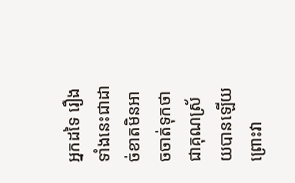អ្នកដទៃ រឿងទាំងនេះជាដាច់ខាតមិនអាចចាត់ទុកថាជាគុណស្រ័យបានឡើយ ព្រោះវា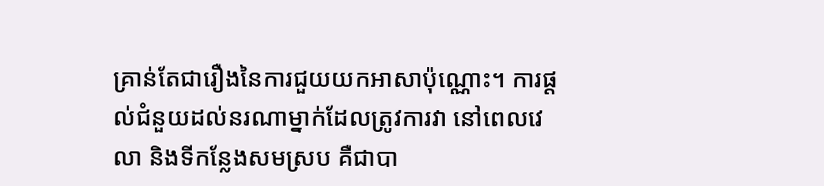គ្រាន់តែជារឿងនៃការជួយយកអាសាប៉ុណ្ណោះ។ ការផ្ដល់ជំនួយដល់នរណាម្នាក់ដែលត្រូវការវា នៅពេលវេលា និងទីកន្លែងសមស្រប គឺជាបា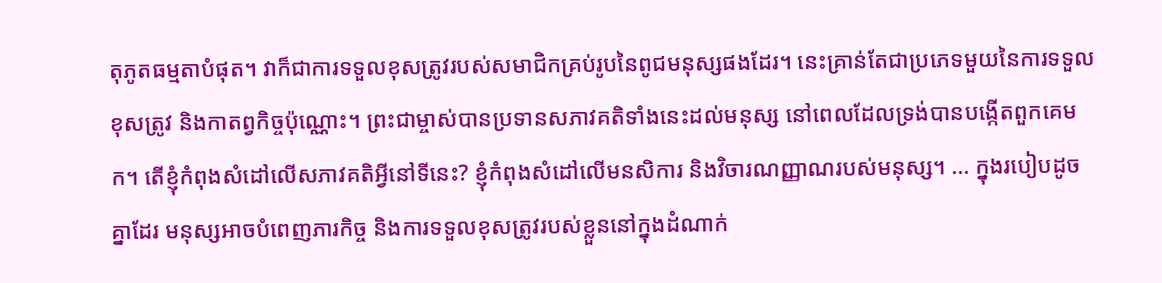តុភូតធម្មតាបំផុត។ វាក៏ជាការទទួលខុសត្រូវរបស់សមាជិកគ្រប់រូបនៃពូជមនុស្សផងដែរ។ នេះគ្រាន់តែជាប្រភេទមួយនៃការទទួលខុសត្រូវ និងកាតព្វកិច្ចប៉ុណ្ណោះ។ ព្រះជាម្ចាស់បានប្រទានសភាវគតិទាំងនេះដល់មនុស្ស នៅពេលដែលទ្រង់បានបង្កើតពួកគេមក។ តើខ្ញុំកំពុងសំដៅលើសភាវគតិអ្វីនៅទីនេះ? ខ្ញុំកំពុងសំដៅលើមនសិការ និងវិចារណញ្ញាណរបស់មនុស្ស។ ... ក្នុងរបៀបដូចគ្នាដែរ មនុស្សអាចបំពេញភារកិច្ច និងការទទួលខុសត្រូវរបស់ខ្លួននៅក្នុងដំណាក់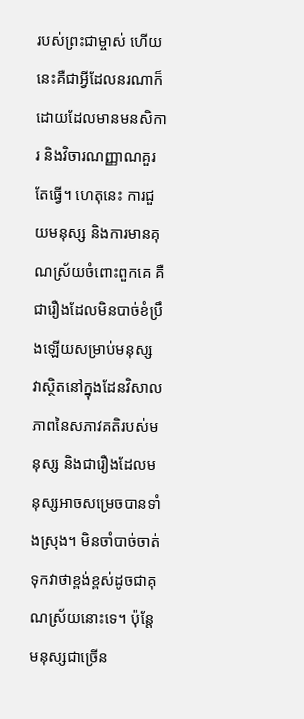របស់ព្រះជាម្ចាស់ ហើយនេះគឺជាអ្វីដែលនរណាក៏ដោយដែលមានមនសិការ និងវិចារណញ្ញាណគួរតែធ្វើ។ ហេតុនេះ ការជួយមនុស្ស និងការមានគុណស្រ័យចំពោះពួកគេ គឺជារឿងដែលមិនបាច់ខំប្រឹងឡើយសម្រាប់មនុស្ស វាស្ថិតនៅក្នុងដែនវិសាលភាពនៃសភាវគតិរបស់មនុស្ស និងជារឿងដែលមនុស្សអាចសម្រេចបានទាំងស្រុង។ មិនចាំបាច់ចាត់ទុកវាថាខ្ពង់ខ្ពស់ដូចជាគុណស្រ័យនោះទេ។ ប៉ុន្តែ មនុស្សជាច្រើន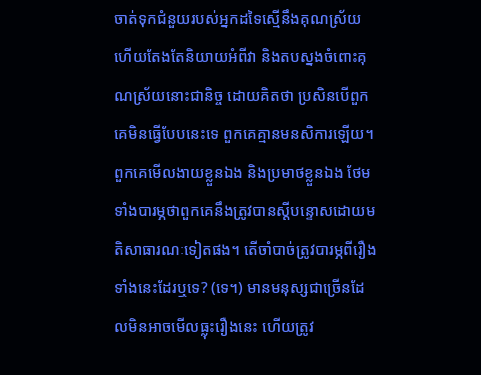ចាត់ទុកជំនួយរបស់អ្នកដទៃស្មើនឹងគុណស្រ័យ ហើយតែងតែនិយាយអំពីវា និងតបស្នងចំពោះគុណស្រ័យនោះជានិច្ច ដោយគិតថា ប្រសិនបើពួកគេមិនធ្វើបែបនេះទេ ពួកគេគ្មានមនសិការឡើយ។ ពួកគេមើលងាយខ្លួនឯង និងប្រមាថខ្លួនឯង ថែមទាំងបារម្ភថាពួកគេនឹងត្រូវបានស្តីបន្ទោសដោយមតិសាធារណៈទៀតផង។ តើចាំបាច់ត្រូវបារម្ភពីរឿងទាំងនេះដែរឬទេ? (ទេ។) មានមនុស្សជាច្រើនដែលមិនអាចមើលធ្លុះរឿងនេះ ហើយត្រូវ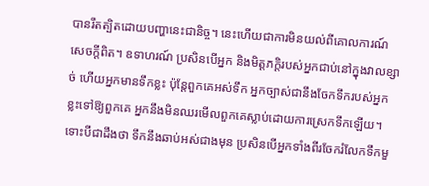បានរឹតត្បិតដោយបញ្ហានេះជានិច្ច។ នេះហើយជាការមិនយល់ពីគោលការណ៍សេចក្ដីពិត។ ឧទាហរណ៍ ប្រសិនបើអ្នក និងមិត្តភក្តិរបស់អ្នកជាប់នៅក្នុងវាលខ្សាច់ ហើយអ្នកមានទឹកខ្លះ ប៉ុន្តែពួកគេអស់ទឹក អ្នកច្បាស់ជានឹងចែកទឹករបស់អ្នកខ្លះទៅឱ្យពួកគេ អ្នកនឹងមិនឈរមើលពួកគេស្លាប់ដោយការស្រេកទឹកឡើយ។ ទោះបីជាដឹងថា ទឹកនឹងឆាប់អស់ជាងមុន ប្រសិនបើអ្នកទាំងពីរចែករំលែកទឹកមួ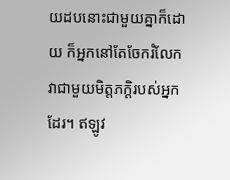យដបនោះជាមួយគ្នាក៏ដោយ ក៏អ្នកនៅតែចែករំលែកវាជាមួយមិត្តភក្តិរបស់អ្នកដែរ។ ឥឡូវ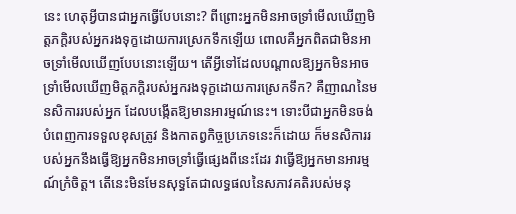នេះ ហេតុអ្វីបានជាអ្នកធ្វើបែបនោះ? ពីព្រោះអ្នកមិនអាចទ្រាំមើលឃើញមិត្តភក្តិរបស់អ្នករងទុក្ខដោយការស្រេកទឹកឡើយ ពោលគឺអ្នកពិតជាមិនអាចទ្រាំមើលឃើញបែបនោះឡើយ។ តើអ្វីទៅដែលបណ្ដាលឱ្យអ្នកមិនអាចទ្រាំមើលឃើញមិត្តភក្តិរបស់អ្នករងទុក្ខដោយការស្រេកទឹក? គឺញាណនៃមនសិការរបស់អ្នក ដែលបង្កើតឱ្យមានអារម្មណ៍នេះ។ ទោះបីជាអ្នកមិនចង់បំពេញការទទួលខុសត្រូវ និងកាតព្វកិច្ចប្រភេទនេះក៏ដោយ ក៏មនសិការរបស់អ្នកនឹងធ្វើឱ្យអ្នកមិនអាចទ្រាំធ្វើផ្សេងពីនេះដែរ វាធ្វើឱ្យអ្នកមានអារម្មណ៍ក្រំចិត្ត។ តើនេះមិនមែនសុទ្ធតែជាលទ្ធផលនៃសភាវគតិរបស់មនុ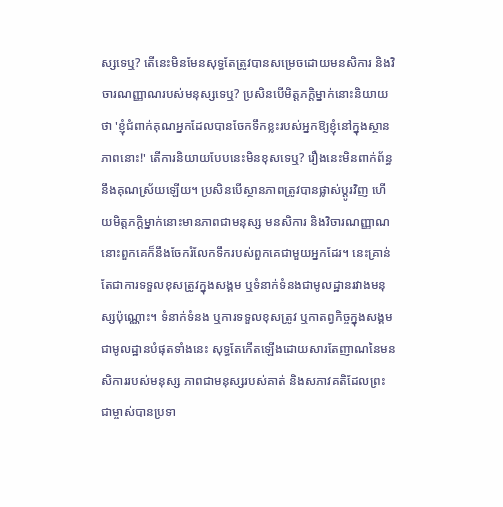ស្សទេឬ? តើនេះមិនមែនសុទ្ធតែត្រូវបានសម្រេចដោយមនសិការ និងវិចារណញ្ញាណរបស់មនុស្សទេឬ? ប្រសិនបើមិត្តភក្តិម្នាក់នោះនិយាយថា 'ខ្ញុំជំពាក់គុណអ្នកដែលបានចែកទឹកខ្លះរបស់អ្នកឱ្យខ្ញុំនៅក្នុងស្ថានភាពនោះ!' តើការនិយាយបែបនេះមិនខុសទេឬ? រឿងនេះមិនពាក់ព័ន្ធនឹងគុណស្រ័យឡើយ។ ប្រសិនបើស្ថានភាពត្រូវបានផ្លាស់ប្ដូរវិញ ហើយមិត្តភក្តិម្នាក់នោះមានភាពជាមនុស្ស មនសិការ និងវិចារណញ្ញាណ នោះពួកគេក៏នឹងចែករំលែកទឹករបស់ពួកគេជាមួយអ្នកដែរ។ នេះគ្រាន់តែជាការទទួលខុសត្រូវក្នុងសង្គម ឬទំនាក់ទំនងជាមូលដ្ឋានរវាងមនុស្សប៉ុណ្ណោះ។ ទំនាក់ទំនង ឬការទទួលខុសត្រូវ ឬកាតព្វកិច្ចក្នុងសង្គមជាមូលដ្ឋានបំផុតទាំងនេះ សុទ្ធតែកើតឡើងដោយសារតែញាណនៃមនសិការរបស់មនុស្ស ភាពជាមនុស្សរបស់គាត់ និងសភាវគតិដែលព្រះជាម្ចាស់បានប្រទា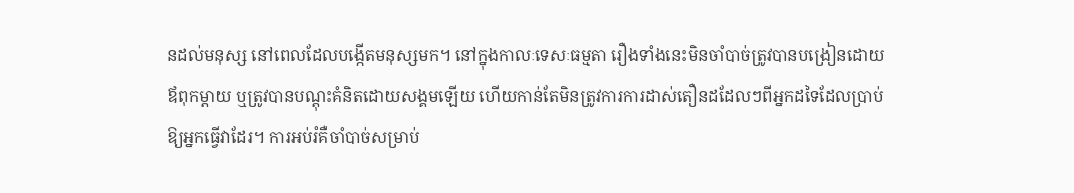នដល់មនុស្ស នៅពេលដែលបង្កើតមនុស្សមក។ នៅក្នុងកាលៈទេសៈធម្មតា រឿងទាំងនេះមិនចាំបាច់ត្រូវបានបង្រៀនដោយឪពុកម្ដាយ ឬត្រូវបានបណ្តុះគំនិតដោយសង្គមឡើយ ហើយកាន់តែមិនត្រូវការការដាស់តឿនដដែលៗពីអ្នកដទៃដែលប្រាប់ឱ្យអ្នកធ្វើវាដែរ។ ការអប់រំគឺចាំបាច់សម្រាប់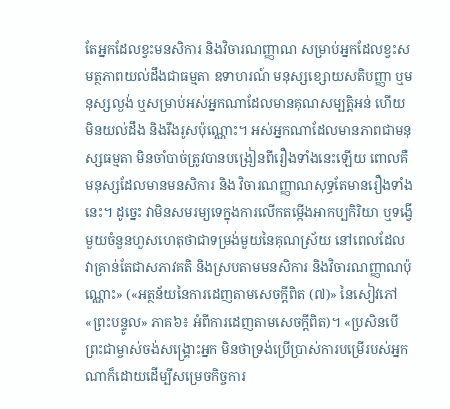តែអ្នកដែលខ្វះមនសិការ និងវិចារណញ្ញាណ សម្រាប់អ្នកដែលខ្វះសមត្ថភាពយល់ដឹងជាធម្មតា ឧទាហរណ៍ មនុស្សខ្សោយសតិបញ្ញា ឬមនុស្សល្ងង់ ឬសម្រាប់អស់អ្នកណាដែលមានគុណសម្បត្តិអន់ ហើយ មិនយល់ដឹង និងរឹងរូសប៉ុណ្ណោះ។ អស់អ្នកណាដែលមានភាពជាមនុស្សធម្មតា មិនចាំបាច់ត្រូវបានបង្រៀនពីរឿងទាំងនេះឡើយ ពោលគឺ មនុស្សដែលមានមនសិការ និង វិចារណញ្ញាណសុទ្ធតែមានរឿងទាំងនេះ។ ដូច្នេះ វាមិនសមរម្យទេក្នុងការលើកតម្កើងអាកប្បកិរិយា ឬទង្វើមួយចំនួនហួសហេតុថាជាទម្រង់មួយនៃគុណស្រ័យ នៅពេលដែលវាគ្រាន់តែជាសភាវគតិ និងស្របតាមមនសិការ និងវិចារណញ្ញាណប៉ុណ្ណោះ» («អត្ថន័យនៃការដេញតាមសេចក្តីពិត (៧)» នៃសៀវភៅ «ព្រះបន្ទូល» ភាគ៦៖ អំពីការដេញតាមសេចក្តីពិត)។ «ប្រសិនបើព្រះជាម្ចាស់ចង់សង្គ្រោះអ្នក មិនថាទ្រង់ប្រើប្រាស់ការបម្រើរបស់អ្នកណាក៏ដោយដើម្បីសម្រេចកិច្ចការ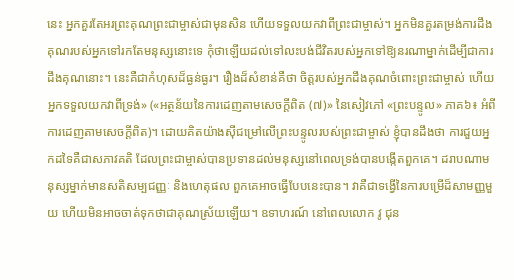នេះ អ្នកគួរតែអរព្រះគុណព្រះជាម្ចាស់ជាមុនសិន ហើយទទួលយកវាពីព្រះជាម្ចាស់។ អ្នកមិនគួរតម្រង់ការដឹងគុណរបស់អ្នកទៅរកតែមនុស្សនោះទេ កុំថាឡើយដល់ទៅលះបង់ជីវិតរបស់អ្នកទៅឱ្យនរណាម្នាក់ដើម្បីជាការដឹងគុណនោះ។ នេះគឺជាកំហុសដ៏ធ្ងន់ធ្ងរ។ រឿងដ៏សំខាន់គឺថា ចិត្តរបស់អ្នកដឹងគុណចំពោះព្រះជាម្ចាស់ ហើយអ្នកទទួលយកវាពីទ្រង់» («អត្ថន័យនៃការដេញតាមសេចក្តីពិត (៧)» នៃសៀវភៅ «ព្រះបន្ទូល» ភាគ៦៖ អំពីការដេញតាមសេចក្តីពិត)។ ដោយគិតយ៉ាងស៊ីជម្រៅលើព្រះបន្ទូលរបស់ព្រះជាម្ចាស់ ខ្ញុំបានដឹងថា ការជួយអ្នកដទៃគឺជាសភាវគតិ ដែលព្រះជាម្ចាស់បានប្រទានដល់មនុស្សនៅពេលទ្រង់បានបង្កើតពួកគេ។ ដរាបណាមនុស្សម្នាក់មានសតិសម្បជញ្ញៈ និងហេតុផល ពួកគេអាចធ្វើបែបនេះបាន។ វាគឺជាទង្វើនៃការបម្រើដ៏សាមញ្ញមួយ ហើយមិនអាចចាត់ទុកថាជាគុណស្រ័យឡើយ។ ឧទាហរណ៍ នៅពេលលោក វូ ជុន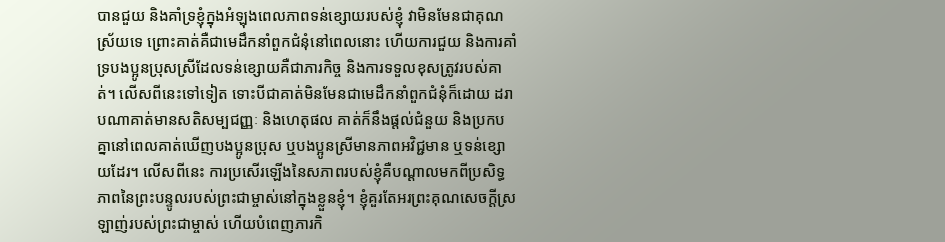បានជួយ និងគាំទ្រខ្ញុំក្នុងអំឡុងពេលភាពទន់ខ្សោយរបស់ខ្ញុំ វាមិនមែនជាគុណស្រ័យទេ ព្រោះគាត់គឺជាមេដឹកនាំពួកជំនុំនៅពេលនោះ ហើយការជួយ និងការគាំទ្របងប្អូនប្រុសស្រីដែលទន់ខ្សោយគឺជាភារកិច្ច និងការទទួលខុសត្រូវរបស់គាត់។ លើសពីនេះទៅទៀត ទោះបីជាគាត់មិនមែនជាមេដឹកនាំពួកជំនុំក៏ដោយ ដរាបណាគាត់មានសតិសម្បជញ្ញៈ និងហេតុផល គាត់ក៏នឹងផ្តល់ជំនួយ និងប្រកបគ្នានៅពេលគាត់ឃើញបងប្អូនប្រុស ឬបងប្អូនស្រីមានភាពអវិជ្ជមាន ឬទន់ខ្សោយដែរ។ លើសពីនេះ ការប្រសើរឡើងនៃសភាពរបស់ខ្ញុំគឺបណ្តាលមកពីប្រសិទ្ធភាពនៃព្រះបន្ទូលរបស់ព្រះជាម្ចាស់នៅក្នុងខ្លួនខ្ញុំ។ ខ្ញុំគួរតែអរព្រះគុណសេចក្តីស្រឡាញ់របស់ព្រះជាម្ចាស់ ហើយបំពេញភារកិ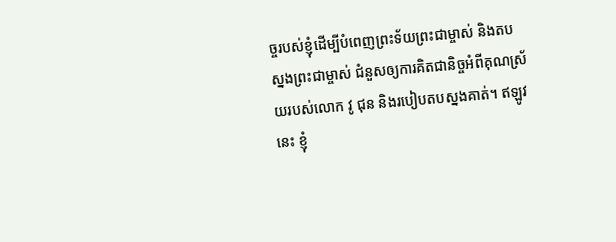ច្ចរបស់ខ្ញុំដើម្បីបំពេញព្រះទ័យព្រះជាម្ចាស់ និងតបស្នងព្រះជាម្ចាស់ ជំនួសឲ្យការគិតជានិច្ចអំពីគុណស្រ័យរបស់លោក វូ ជុន និងរបៀបតបស្នងគាត់។ ឥឡូវនេះ ខ្ញុំ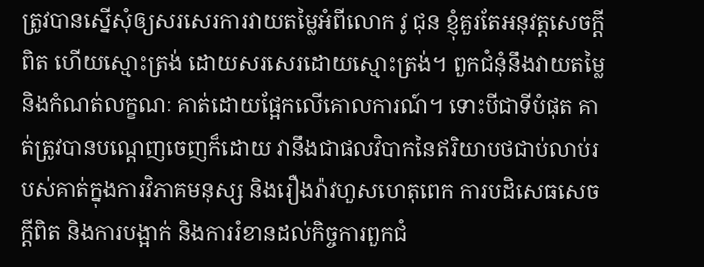ត្រូវបានស្នើសុំឲ្យសរសេរការវាយតម្លៃអំពីលោក វូ ជុន ខ្ញុំគួរតែអនុវត្តសេចក្តីពិត ហើយស្មោះត្រង់ ដោយសរសេរដោយស្មោះត្រង់។ ពួកជំនុំនឹងវាយតម្លៃ និងកំណត់លក្ខណៈ គាត់ដោយផ្អែកលើគោលការណ៍។ ទោះបីជាទីបំផុត គាត់ត្រូវបានបណ្ដេញចេញក៏ដោយ វានឹងជាផលវិបាកនៃឥរិយាបថជាប់លាប់របស់គាត់ក្នុងការវិភាគមនុស្ស និងរឿងរ៉ាវហួសហេតុពេក ការបដិសេធសេចក្តីពិត និងការបង្អាក់ និងការរំខានដល់កិច្ចការពួកជំ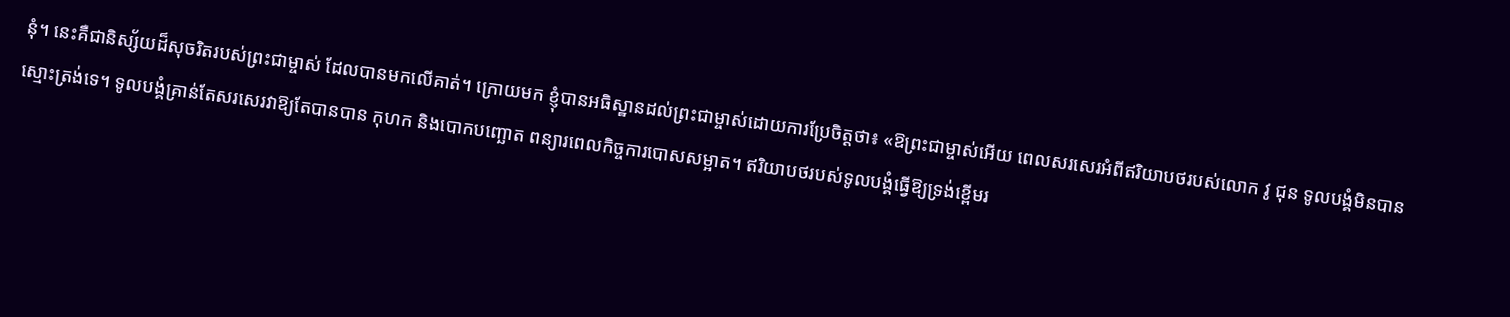នុំ។ នេះគឺជានិស្ស័យដ៏សុចរិតរបស់ព្រះជាម្ចាស់ ដែលបានមកលើគាត់។ ក្រោយមក ខ្ញុំបានអធិស្ឋានដល់ព្រះជាម្ចាស់ដោយការប្រែចិត្តថា៖ «ឱព្រះជាម្ចាស់អើយ ពេលសរសេរអំពីឥរិយាបថរបស់លោក វូ ជុន ទូលបង្គំមិនបានស្មោះត្រង់ទេ។ ទូលបង្គំគ្រាន់តែសរសេរវាឱ្យតែបានបាន កុហក និងបោកបញ្ឆោត ពន្យារពេលកិច្ចការបោសសម្អាត។ ឥរិយាបថរបស់ទូលបង្គំធ្វើឱ្យទ្រង់ខ្ពើមរ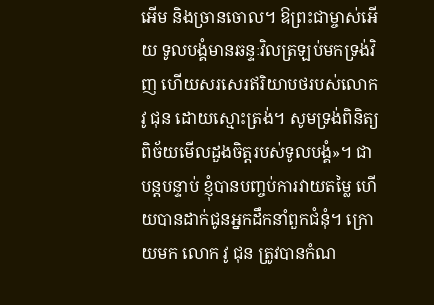អើម និងច្រានចោល។ ឱព្រះជាម្ចាស់អើយ ទូលបង្គំមានឆន្ទៈវិលត្រឡប់មកទ្រង់វិញ ហើយសរសេរឥរិយាបថរបស់លោក វូ ជុន ដោយស្មោះត្រង់។ សូមទ្រង់ពិនិត្យពិច័យមើលដួងចិត្តរបស់ទូលបង្គំ»។ ជាបន្តបន្ទាប់ ខ្ញុំបានបញ្ចប់ការវាយតម្លៃ ហើយបានដាក់ជូនអ្នកដឹកនាំពួកជំនុំ។ ក្រោយមក លោក វូ ជុន ត្រូវបានកំណ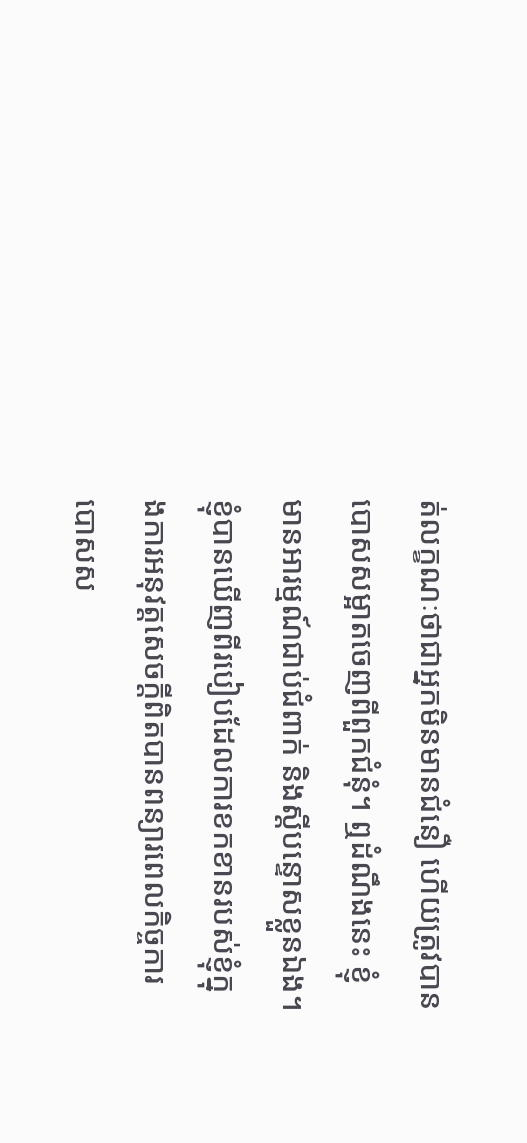ត់លក្ខណៈថាជាអ្នកមិនមានជំនឿ ហើយត្រូវបានបោសសម្អាតចេញពីពួកជំនុំ។ ឮដំណឹងនេះ ខ្ញុំមានអារម្មណ៍ជាប់ជំពាក់ និងស្តីបន្ទោសខ្លួនឯង។ ខ្ញុំបានឃើញពីរបៀបដែលការខកខានរបស់ខ្ញុំក្នុងការអនុវត្តសេចក្តីពិតបានពន្យារពេលកិច្ចការបោសស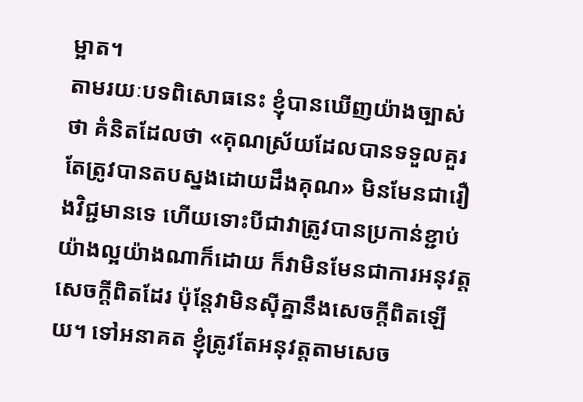ម្អាត។
តាមរយៈបទពិសោធនេះ ខ្ញុំបានឃើញយ៉ាងច្បាស់ថា គំនិតដែលថា «គុណស្រ័យដែលបានទទួលគួរតែត្រូវបានតបស្នងដោយដឹងគុណ» មិនមែនជារឿងវិជ្ជមានទេ ហើយទោះបីជាវាត្រូវបានប្រកាន់ខ្ជាប់យ៉ាងល្អយ៉ាងណាក៏ដោយ ក៏វាមិនមែនជាការអនុវត្តសេចក្តីពិតដែរ ប៉ុន្តែវាមិនស៊ីគ្នានឹងសេចក្តីពិតឡើយ។ ទៅអនាគត ខ្ញុំត្រូវតែអនុវត្តតាមសេច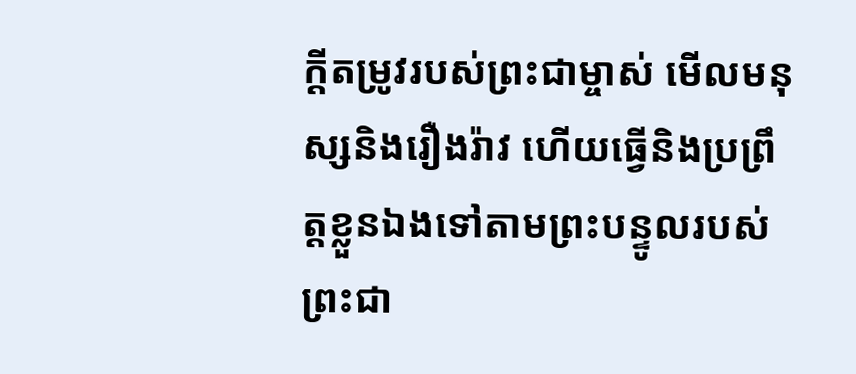ក្ដីតម្រូវរបស់ព្រះជាម្ចាស់ មើលមនុស្សនិងរឿងរ៉ាវ ហើយធ្វើនិងប្រព្រឹត្តខ្លួនឯងទៅតាមព្រះបន្ទូលរបស់ព្រះជា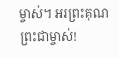ម្ចាស់។ អរព្រះគុណព្រះជាម្ចាស់!